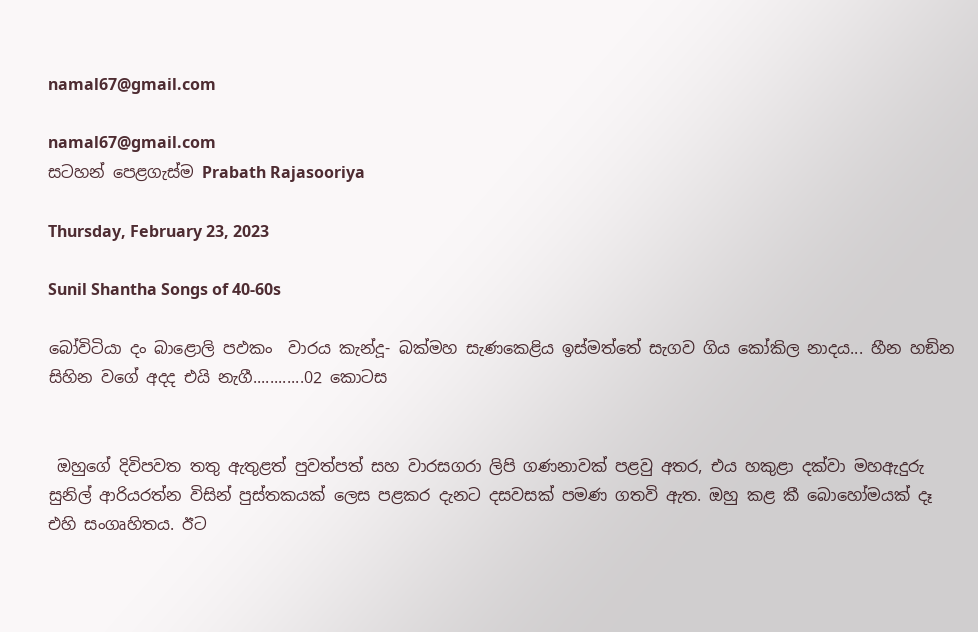namal67@gmail.com

namal67@gmail.com
සටහන් පෙළගැස්ම‍ Prabath Rajasooriya

Thursday, February 23, 2023

Sunil Shantha Songs of 40-60s

බෝවිටියා දං බාළොලි පඵකං  වාරය කැන්දූ- බක්මහ සැණකෙළිය ඉස්මත්තේ සැගව ගිය කෝකිල නාදය... හීන හඞින සිහින වගේ අදද එයි නැගී............02 කොටස


 ඔහුගේ දිවිපවත තතු ඇතුළත් පුවත්පත් සහ වාරසගරා ලිපි ගණනාවක් පළවු අතර, එය හකුළා දක්වා මහඇදුරු සුනිල් ආරියරත්න විසින් පුස්තකයක් ලෙස පළකර දැනට දසවසක් පමණ ගතවි ඇත. ඔහු කළ කී බොහෝමයක් දෑ එහි සංගෘහිතය. ඊට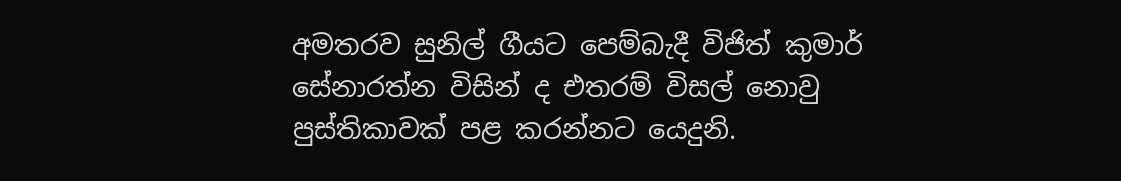අමතරව සුනිල් ගීයට පෙම්බැදී විජිත් කුමාර් සේනාරත්න විසින් ද එතරම් විසල් නොවු පුස්තිකාවක් පළ කරන්නට යෙදුනි.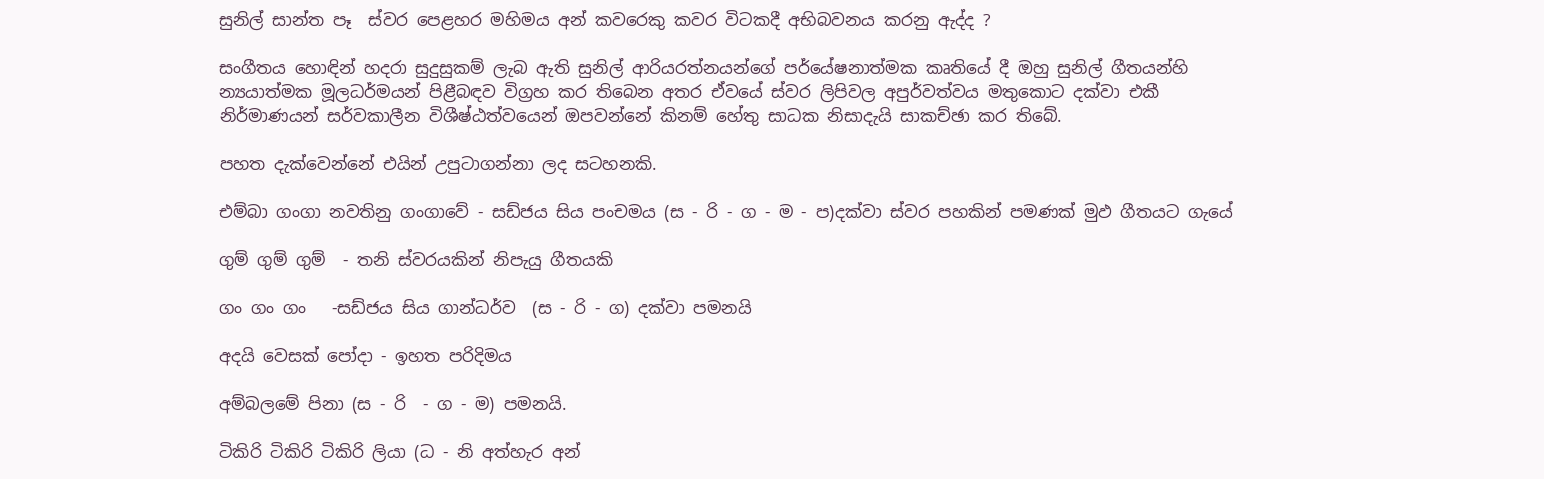සුනිල් සාන්ත පෑ  ස්වර පෙළහර මහිමය අන් කවරෙකු කවර විටකදී අභිබවනය කරනු ඇද්ද ?

සංගීතය හොඳින් හදරා සුදුසුකම් ලැබ ඇති සුනිල් ආරියරත්නයන්ගේ පර්යේෂනාත්මක කෘතියේ දී ඔහු සුනිල් ගීතයන්හි න්‍යයාත්මක මූලධර්මයන් පිළීබඳව විග්‍රහ කර තිබෙන අතර ඒවයේ ස්වර ලිපිවල අපුර්වත්වය මතුකොට දක්වා එකී නිර්මාණයන් සර්වකාලීන විශීෂ්ඨත්වයෙන් ඔපවන්නේ කිනම් හේතු සාධක නිසාදැයි සාකච්ඡා කර තිබේ.

පහත දැක්වෙන්නේ එයින් උපුටාගන්නා ලද සටහනකි.

එම්බා ගංගා නවතිනු ගංගාවේ - සඩ්ජය සිය පංචමය (ස - රි - ග - ම - ප)දක්වා ස්වර පහකින් පමණක් මුඵ ගීතයට ගැයේ

ගුම් ගුම් ගුම්  - තනි ස්වරයකින් නිපැයු ගීතයකි

ගං ගං ගං   -සඩ්ජය සිය ගාන්ධර්ව  (ස - රි - ග) දක්වා පමනයි

අදයි වෙසක් පෝදා - ඉහත පරිදිමය

අම්බලමේ පිනා (ස - රි  - ග - ම) පමනයි.

ටිකිරි ටිකිරි ටිකිරි ලියා (ධ - නි අත්හැර අන්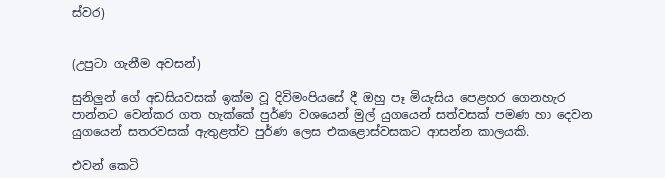ස්වර)


(උපුටා ගැනීම අවසන්)

සුනිලුන් ගේ අඩසියවසක් ඉක්ම වූ දිවිමංපියසේ දී ඔහු පෑ මියැසිය පෙළහර ගෙනහැර පාන්නට වෙන්කර ගත හැක්කේ පුර්ණ වශයෙන් මුල් යුගයෙන් සත්වසක් පමණ හා දෙවන යුගයෙන් සතරවසක් ඇතුළත්ව පුර්ණ ලෙස එකළොස්වසකට ආසන්න කාලයකි.

එවන් කෙටි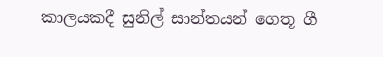කාලයකදී සුනිල් සාන්තයන් ගෙතූ ගී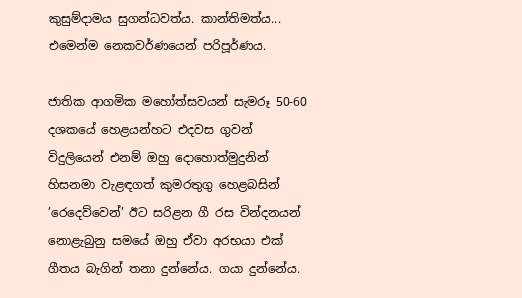කුසුම්දාමය සුගන්ධවත්ය. කාන්තිමත්ය... එමෙන්ම නෙකවර්ණයෙන් පරිපූර්ණය.

ජාතික ආගමික මහෝත්සවයන් සැමරූ 50-60 දශකයේ හෙළයන්හට එදවස ගුවන් විදුලියෙන් එනම් ඔහු දොහොත්මුදුනින් හිසනමා වැළඳගත් කුමරතුගු හෙළබසින් ’රෙදෙව්වෙන්’ ඊට සරිළන ගී රස වින්දනයන් නොළැබුනු සමයේ ඔහු ඒවා අරභයා එක් ගීතය බැගින් තනා දුන්නේය. ගයා දුන්නේය.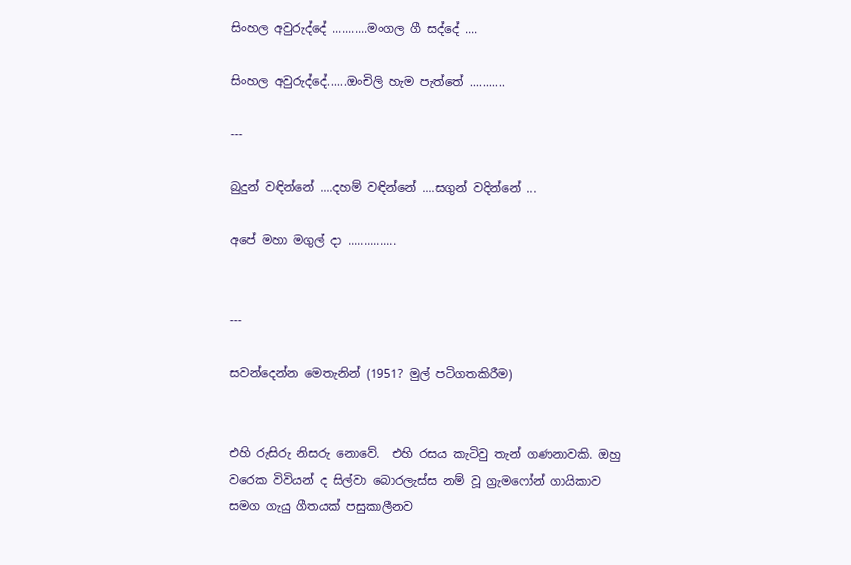සිංහල අවුරුද්දේ ...........මංගල ගී සද්දේ ....

සිංහල අවුරුද්දේ......ඔංචිලි හැම පැත්තේ ...........

---

බුදුන් වඳින්නේ ....දහම් වඳින්නේ ....සගුන් වදින්නේ ...

අපේ මහා මගුල් දා ...............


---

සවන්දෙන්න මෙතැනින් (1951? මුල් පටිගතකිරීම)


එහි රුසිරු නිසරු නොවේ.  එහි රසය කැටිවු තැන් ගණනාවකි. ඔහු වරෙක විවියන් ද සිල්වා බොරලැස්ස නම් වූ ග්‍රැමෆෝන් ගායිකාව සමග ගැයු ගීතයක් පසුකාලීනව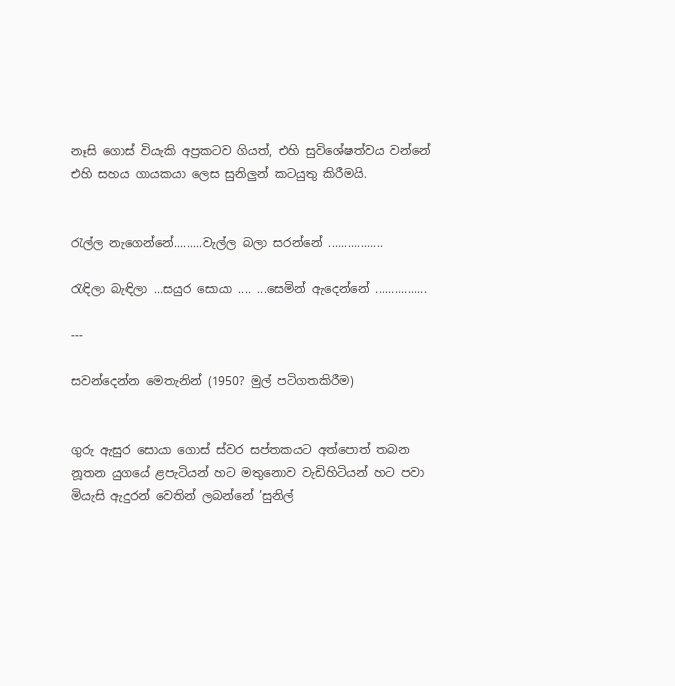නෑසි ගොස් වියැකි අප්‍රකටව ගියත්, එහි සුවිශේෂත්වය වන්නේ එහි සහය ගායකයා ලෙස සුනිලුන් කටයුතු කිරීමයි.


රැල්ල නැගෙන්නේ.........වැල්ල බලා සරන්නේ .................

රැඳිලා බැඳිලා ...සයුර සොයා .... ...සෙමින් ඇදෙන්නේ ................

---

සවන්දෙන්න මෙතැනින් (1950? මුල් පටිගතකිරීම)


ගුරු ඇසුර සොයා ගොස් ස්වර සප්තකයට අත්පොත් තබන නූතන යුගයේ ළපැටියන් හට මතුනොව වැඩිහිටියන් හට පවා මියැසි ඇදුරන් වෙතින් ලබන්නේ ’සුනිල්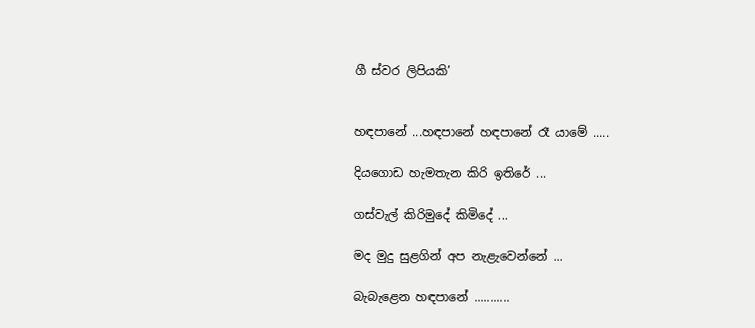ගී ස්වර ලිපියකි’


හඳපානේ ...හඳපානේ හඳපානේ රෑ යාමේ .....

දියගොඩ හැමතැන කිරි ඉතිරේ ...

ගස්වැල් කිරිමුදේ කිමිදේ ...

මද මුදු සුළගින් අප නැළැවෙන්නේ ...

බැබැළෙන හඳපානේ ...........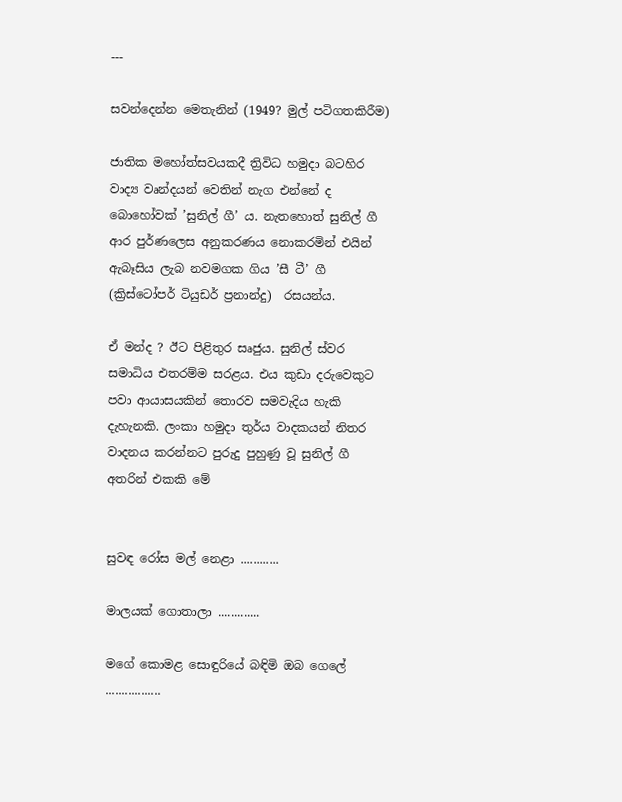---

සවන්දෙන්න මෙතැනින් (1949? මුල් පටිගතකිරීම)

ජාතික මහෝත්සවයකදී ත්‍රිවිධ හමුදා බටහිර වාද්‍ය වෘන්දයන් වෙතින් නැග එන්නේ ද බොහෝවක් ’සුනිල් ගී’ ය. නැතහොත් සුනිල් ගී ආර පුර්ණලෙස අනුකරණය නොකරමින් එයින් ඇබෑසිය ලැබ නවමගක ගිය ’සී ටී’ ගී (ක්‍රිස්ටෝපර් ටියුඩර් ප්‍රනාන්දු)  රසයන්ය.

ඒ මන්ද ? ඊට පිළිතුර සෘජුය. සුනිල් ස්වර සමාධිය එතරම්ම සරළය. එය කුඩා දරුවෙකුට පවා ආයාසයකින් තොරව සමවැදිය හැකි දැහැනකි. ලංකා හමුදා තුර්ය වාදකයන් නිතර වාදනය කරන්නට පුරුදු පුහුණු වූ සුනිල් ගී අතරින් එකකි මේ


සුවඳ රෝස මල් නෙළා ............

මාලයක් ගොතාලා .............

මගේ කොමළ සොඳුරියේ බඳිමි ඔබ ගෙලේ .................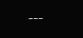---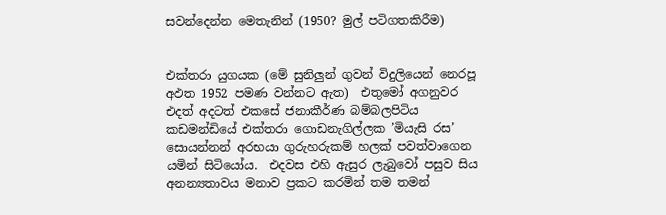සවන්දෙන්න මෙතැනින් (1950? මුල් පටිගතකිරීම)


එක්තරා යුගයක (මේ සුනිලුන් ගුවන් විදුලියෙන් නෙරපූ  අඵත 1952 පමණ වන්නට ඇත)  එතුමෝ අගනුවර එදත් අදටත් එකසේ ජනාකීර්ණ බම්බලපිටිය කඩමන්ඩියේ එක්තරා ගොඩනැගිල්ලක ’මියැසි රස’ සොයන්නන් අරභයා ගුරුහරුකම් හලක් පවත්වාගෙන යමින් සිටියෝය.  එදවස එහි ඇසුර ලැබුවෝ පසුව සිය අනන්‍යතාවය මනාව ප්‍රකට කරමින් තම තමන්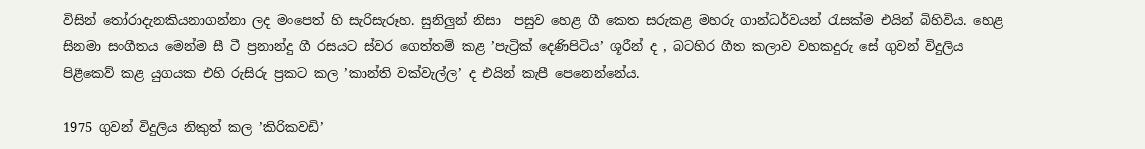විසින් තෝරාදැනකියනාගන්නා ලද මංපෙත් හි සැරිසැරූහ. සුනිලුන් නිසා  පසුව හෙළ ගී කෙත සරුකළ මහරු ගාන්ධර්වයන් රැසක්ම එයින් බිහිවිය. හෙළ සිනමා සංගීතය මෙන්ම සී ටී ප්‍රනාන්දු ගී රසයට ස්වර ගෙත්තම් කළ ’පැට්‍රික් දෙණිපිටිය’ ශූරීන් ද , බටහිර ගීත කලාව වහකදුරු සේ ගුවන් විදුලිය පිළීකෙව් කළ යුගයක එහි රුසිරු ප්‍රකට කල ’කාන්ති වක්වැල්ල’ ද එයින් කැපී පෙනෙන්නේය.

1975 ගුවන් විදුලිය නිකුත් කල ’කිරිකවඩි’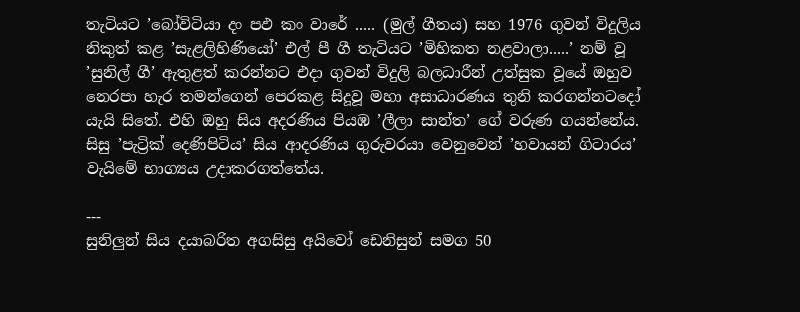තැටියට ’බෝවිටියා දං පඵ කං වාරේ ..... (මුල් ගීතය) සහ 1976 ගුවන් විදුලිය නිකුත් කළ ’සැළලිහිණියෝ’ එල් පී ගී තැටියට ’මිහිකත නළවාලා.....’ නම් වූ  ’සුනිල් ගී’ ඇතුළත් කරන්නට එදා ගුවන් විදුලි බලධාරීන් උත්සුක වූයේ ඔහුව නෙරපා හැර තමන්ගෙන් පෙරකළ සිදූවූ මහා අසාධාරණය තුනි කරගන්නටදෝ යැයි සිතේ. එහි ඔහු සිය අදරණිය පියඹ ’ලීලා සාන්ත’ ගේ වරුණ ගයන්නේය. සිසු ’පැට්‍රික් දෙණිපිටිය’ සිය ආදරණිය ගුරුවරයා වෙනුවෙන් ’හවායන් ගිටාරය’ වැයිමේ භාග්‍යය උදාකරගත්තේය.

---
සුනිලුන් සිය දයාබරිත අගසිසු අයිවෝ ඩෙනිසුන් සමග 50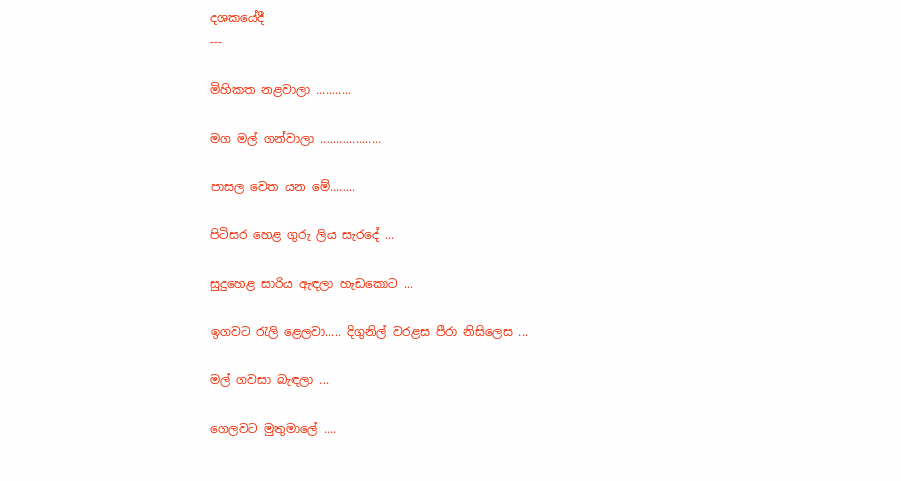දශකයේදී
---

මිහිකත නළවාලා ...........

මග මල් ගන්වාලා ...................

පාසල වෙත යන මේ........

පිටිසර හෙළ ගුරු ලිය සැරදේ ...

සුදුහෙළ සාරිය ඇඳලා හැඩකොට ...

ඉගවට රැලි ළෙලවා..... දිගුනිල් වරළස පීරා නිසිලෙස ...

මල් ගවසා බැඳලා ...

ගෙලවට මුතුමාලේ ....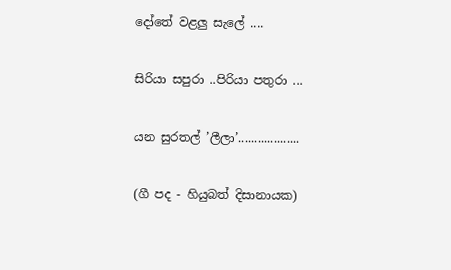දෝතේ වළලු සැලේ ....

සිරියා සපුරා ..පිරියා පතුරා ...

යන සුරතල් ’ලීලා’...................

(ගී පද - හියුබත් දිසානායක)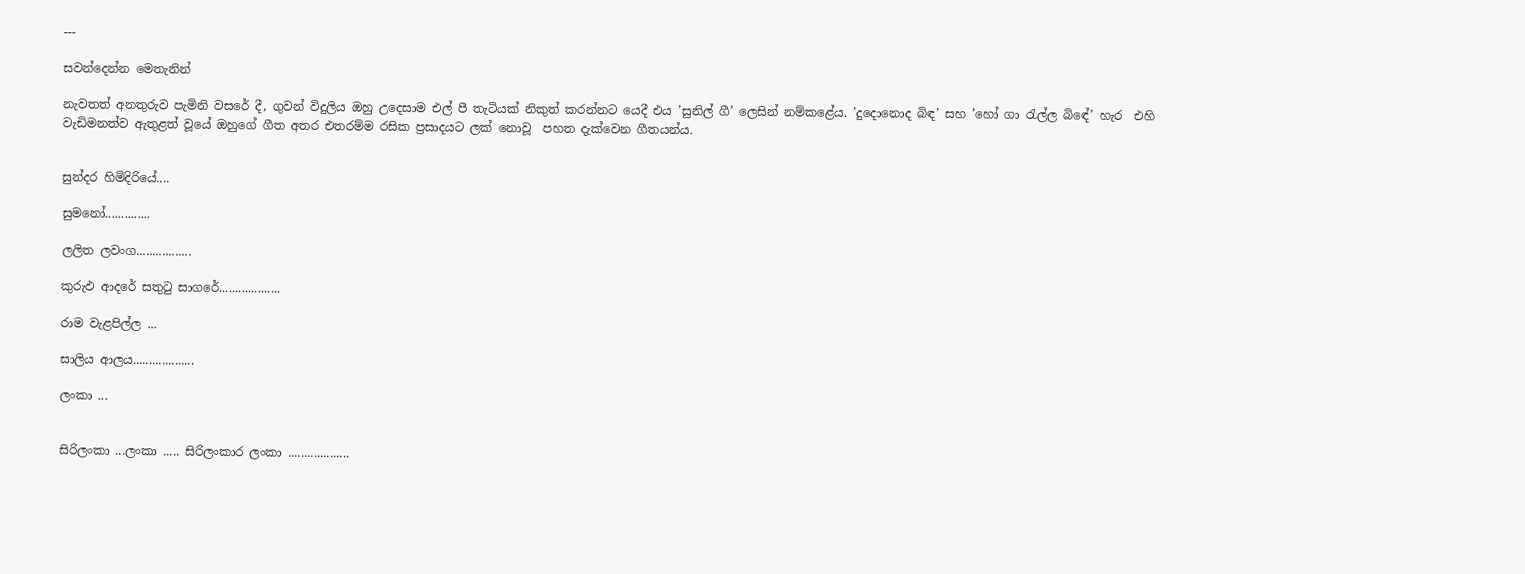---

සවන්දෙන්න මෙතැනින්

නැවතත් අනතුරුව පැමිනි වසරේ දී, ගුවන් විදුලිය ඔහු උදෙසාම එල් පී තැටියක් නිකුත් කරන්නට යෙදී එය ’සුනිල් ගී’ ලෙසින් නම්කළේය. ’දුදොනොද බිඳ’ සහ ’හෝ ගා රැල්ල බිඳේ’ හැර  එහි වැඩිමනත්ව ඇතුළත් වූයේ ඔහුගේ ගීත අතර එතරම්ම රසික ප්‍රසාදයට ලක් නොවූ  පහත දැක්වෙන ගීතයන්ය.


සුන්දර හිමිදිරියේ....

සුමනෝ..............

ලලිත ලවංග.................

කුරුඵ ආදරේ සතුටු සාගරේ...................

රාම වැළපිල්ල ...

සාලිය ආලය...................

ලංකා ...


සිරිලංකා ...ලංකා ..... සිරිලංකාර ලංකා ...................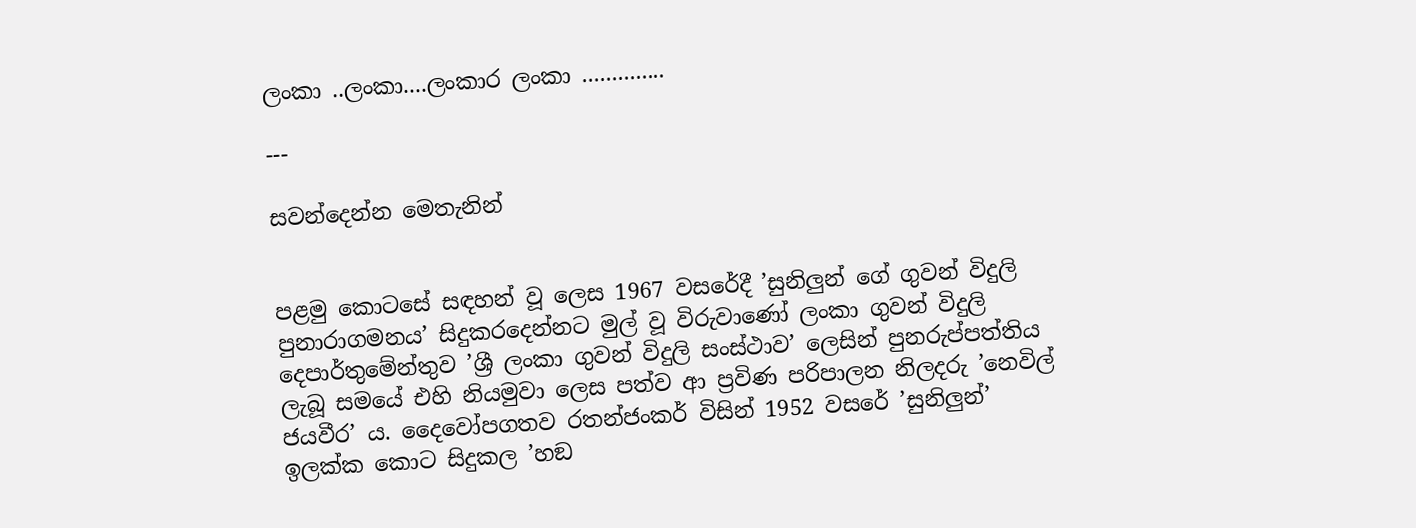ලංකා ..ලංකා....ලංකාර ලංකා ..............

---

සවන්දෙන්න මෙතැනින්


පළමු කොටසේ සඳහන් වූ ලෙස 1967 වසරේදී ’සුනිලුන් ගේ ගුවන් විදුලි පුනාරාගමනය’ සිදුකරදෙන්නට මුල් වූ විරුවාණෝ ලංකා ගුවන් විදුලි දෙපාර්තුමේන්තුව ’ශ්‍රී ලංකා ගුවන් විදුලි සංස්ථාව’ ලෙසින් පුනරුප්පත්තිය ලැබූ සමයේ එහි නියමුවා ලෙස පත්ව ආ ප්‍රවිණ පරිපාලන නිලදරු ’නෙවිල් ජයවීර’ ය. දෛවෝපගතව රතන්ජංකර් විසින් 1952 වසරේ ’සුනිලුන්’ ඉලක්ක කොට සිදුකල ’හඞ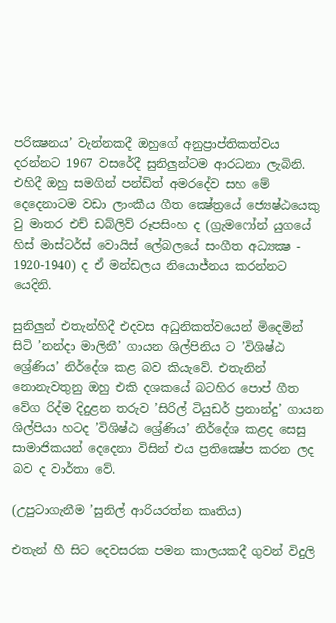පරික්‍ෂනය’ වැන්නකදී ඔහුගේ අනුප්‍රාප්තිකත්වය දරන්නට 1967 වසරේදී සුනිලුන්ටම ආරධනා ලැබිනි.  එහිදී ඔහු සමගින් පන්ඩිත් අමරදේව සහ මේ දෙදෙනාටම වඩා ලාංකීය ගීත ක්‍ෂේත්‍රයේ ජ්‍යෙෂ්ඨයෙකු වු මාතර එච් ඩබ්ලිව් රූපසිංහ ද (ග්‍රැමෆෝන් යුගයේ හිස් මාස්ටර්ස් වොයිස් ලේබලයේ සංගීත අධ්‍යක්‍ෂ - 1920-1940) ද ඒ මන්ඩලය නියොජ්නය කරන්නට යෙදිනි.

සුනිලුන් එතැන්හිදී එදවස අධුනිකත්වයෙන් මිදෙමින් සිටි ’නන්දා මාලිනී’ ගායන ශිල්පිනිය ට ’විශිෂ්ඨ ශ්‍රේණිය’ නිර්දේශ කළ බව කියැවේ. එතැනින් නොනැවතුනු ඔහු එකි දශකයේ බටහිර පොප් ගීත වේග රිද්ම දිදුළන තරුව ’සිරිල් ටියුඩර් ප්‍රනාන්දු’ ගායන ශිල්පියා හටද ’විශිෂ්ඨ ශ්‍රේණිය’ නිර්දේශ කළද සෙසු සාමාජිකයන් දෙදෙනා විසින් එය ප්‍රතික්‍ෂේප කරන ලද බව ද වාර්තා වේ.

(උපුටාගැනීම ’සුනිල් ආරියරත්න කෘතිය)

එතැන් හී සිට දෙවසරක පමන කාලයකදී ගුවන් විදුලි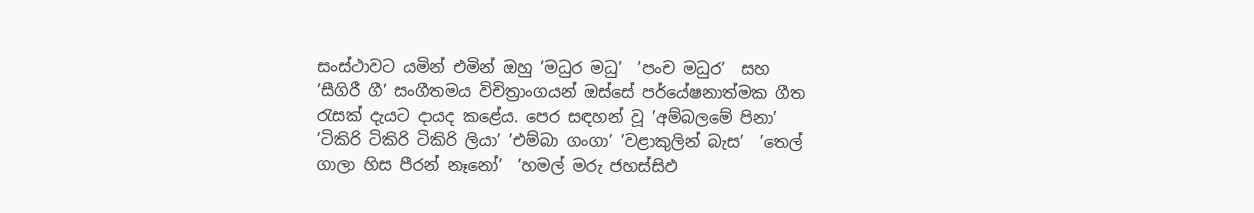සංස්ථාවට යමින් එමින් ඔහු ’මධුර මධු’  ’පංච මධුර’  සහ ’සීගිරී ගී’ සංගීතමය විචිත්‍රාංගයන් ඔස්සේ පර්යේෂනාත්මක ගීත රැසක් දැයට දායද කළේය. පෙර සඳහන් වූ ’අම්බලමේ පිනා’ ’ටිකිරි ටිකිරි ටිකිරි ලියා’ ’එම්බා ගංගා’ ’වළාකුලින් බැස’  ’තෙල් ගාලා හිස පීරන් නෑනෝ’  ’හමල් මරු ජහස්සිඵ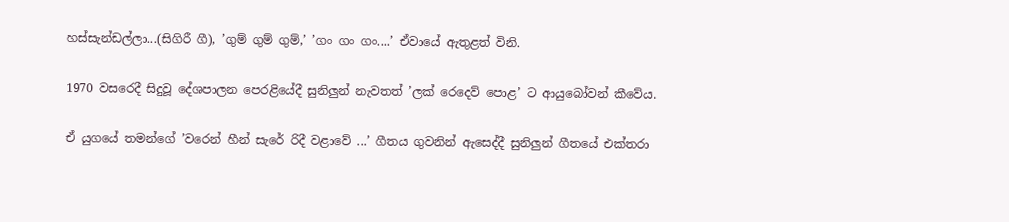හස්සැන්ඩල්ලා...(සිගිරී ගී), ’ගුම් ගුම් ගුම්,’ ’ගං ගං ගං....’ ඒවායේ ඇතුළත් විනි.

1970 වසරෙදී සිදුවූ දේශපාලන පෙරළියේදී සුනිලුන් නැවතත් ’ලක් රෙදෙව් පොළ’ ට ආයුබෝවන් කීවේය.

ඒ යුගයේ තමන්ගේ ’වරෙන් හීන් සැරේ රිදී වළාවේ ...’ ගීතය ගුවනින් ඇසෙද්දී සුනිලුන් ගීතයේ එක්තරා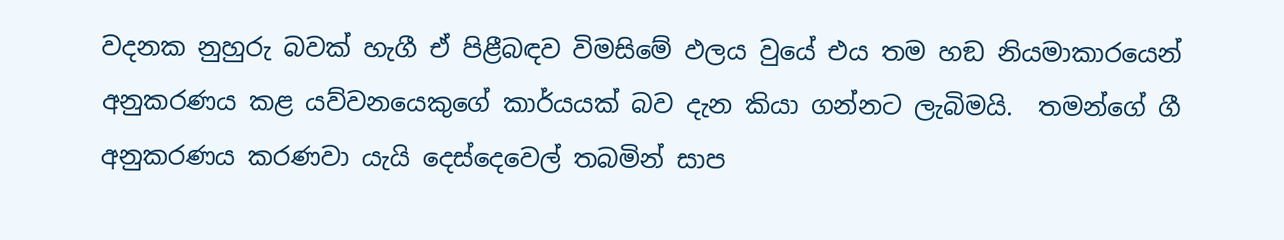වදනක නුහුරු බවක් හැගී ඒ පිළීබඳව විමසිමේ ඵලය වුයේ එය තම හඞ නියමාකාරයෙන් අනුකරණය කළ යව්වනයෙකුගේ කාර්යයක් බව දැන කියා ගන්නට ලැබිමයි.  තමන්ගේ ගී අනුකරණය කරණවා යැයි දෙස්දෙවෙල් තබමින් සාප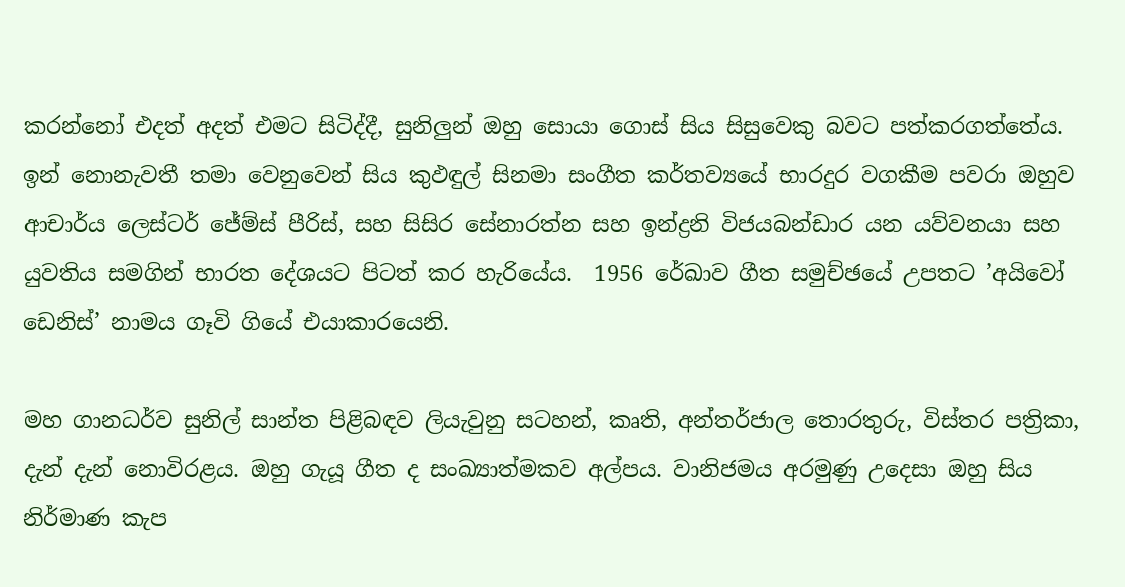කරන්නෝ එදත් අදත් එමට සිටිද්දී, සුනිලුන් ඔහු සොයා ගොස් සිය සිසුවෙකු බවට පත්කරගත්තේය. ඉන් නොනැවතී තමා වෙනුවෙන් සිය කුඵඳුල් සිනමා සංගීත කර්තව්‍යයේ භාරදුර වගකීම පවරා ඔහුව ආචාර්ය ලෙස්ටර් ජේම්ස් පීරිස්, සහ සිසිර සේනාරත්න සහ ඉන්ද්‍රනි විජයබන්ඩාර යන යව්වනයා සහ යුවතිය සමගින් භාරත දේශයට පිටත් කර හැරියේය.  1956 රේඛාව ගීත සමුච්ඡයේ උපතට ’අයිවෝ ඩෙනිස්’ නාමය ගෑවි ගියේ එයාකාරයෙනි.

මහ ගානධර්ව සුනිල් සාන්ත පිළිබඳව ලියැවුනු සටහන්, කෘති, අන්තර්ජාල තොරතුරු, විස්තර පත්‍රිකා, දැන් දැන් නොවිරළය. ඔහු ගැයූ ගීත ද සංඛ්‍යාත්මකව අල්පය. වානිජමය අරමුණු උදෙසා ඔහු සිය නිර්මාණ කැප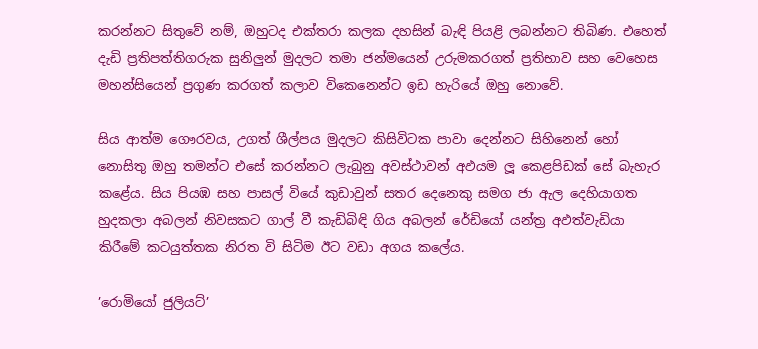කරන්නට සිතුවේ නම්, ඔහුටද එක්තරා කලක දහසින් බැඳි පියළි ලබන්නට තිබිණ. එහෙත් දැඩි ප්‍රතිපත්තිගරුක සුනිලුන් මුදලට තමා ජන්මයෙන් උරුමකරගත් ප්‍රතිභාව සහ වෙහෙස මහන්සියෙන් ප්‍රගුණ කරගත් කලාව විකෙනෙන්ට ඉඩ හැරියේ ඔහු නොවේ.

සිය ආත්ම ගෞරවය, උගත් ශීල්පය මුදලට කිසිවිටක පාවා දෙන්නට සිහිනෙන් හෝ නොසිතු ඔහු තමන්ට එසේ කරන්නට ලැබුනු අවස්ථාවන් අඵයම ලූ කෙළපිඩක් සේ බැහැර කළේය. සිය පියඹ සහ පාසල් වියේ කුඩාවුන් සතර දෙනෙකු සමග ජා ඇල දෙහියාගත හුදකලා අබලන් නිවසකට ගාල් වී කැඩිබිඳි ගිය අබලන් රේඩියෝ යන්ත්‍ර අඵත්වැඩියා කිරීමේ කටයුත්තක නිරත වි සිටිම ඊට වඩා අගය කලේය.

’රොමියෝ ජුලියට්’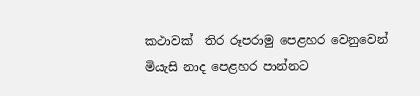කථාවක්  තිර රූපරාමු පෙළහර වෙනුවෙන් මියැසි නාද පෙළහර පාන්නට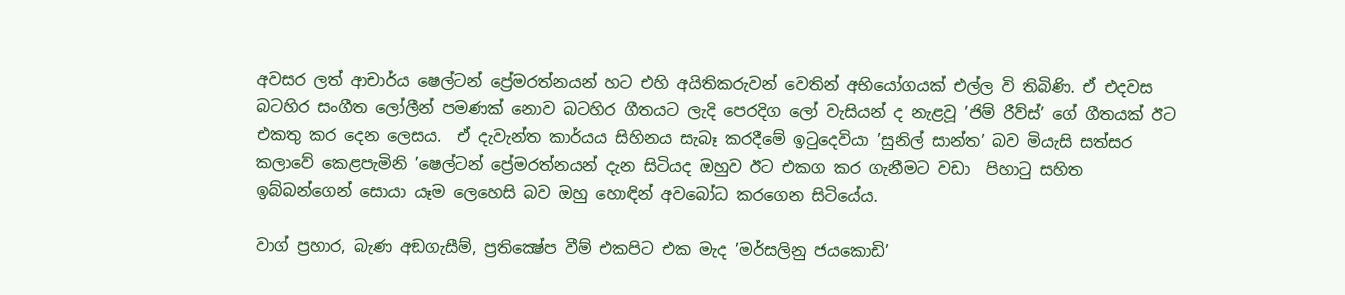අවසර ලත් ආචාර්ය ෂෙල්ටන් ප්‍රේමරත්නයන් හට එහි අයිතිකරුවන් වෙතින් අභියෝගයක් එල්ල වි තිබිණි. ඒ එදවස බටහිර සංගීත ලෝලීන් පමණක් නොව බටහිර ගීතයට ලැදි පෙරදිග ලෝ වැසියන් ද නැළවූ ’ජිම් රීව්ස්’ ගේ ගීතයක් ඊට එකතු කර දෙන ලෙසය.  ඒ දැවැන්ත කාර්යය සිහිනය සැබෑ කරදීමේ ඉටුදෙවියා ’සුනිල් සාන්ත’ බව මියැසි සත්සර කලාවේ කෙළපැමිනි ’ෂෙල්ටන් ප්‍රේමරත්නයන් දැන සිටියද ඔහුව ඊට එකග කර ගැනීමට වඩා  පිහාටු සහිත ඉබ්බන්ගෙන් සොයා යෑම ලෙහෙසි බව ඔහු හොඳින් අවබෝධ කරගෙන සිටියේය.

වාග් ප්‍රහාර, බැණ අඞගැසීම්, ප්‍රතික්‍ෂේප වීම් එකපිට එක මැද ’මර්සලිනු ජයකොඩි’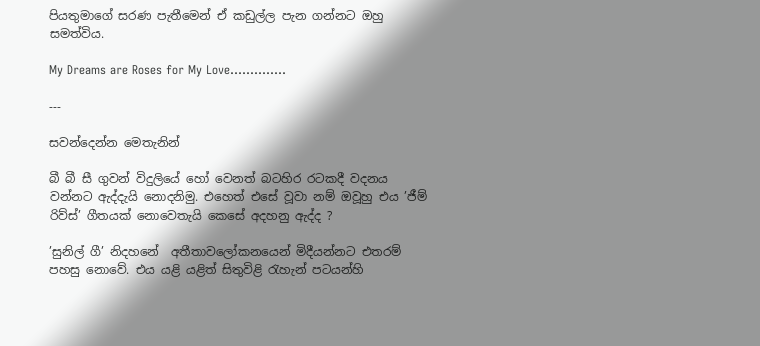පියතුමාගේ සරණ පැතීමෙන් ඒ කඩුල්ල පැන ගන්නට ඔහු සමත්විය.

My Dreams are Roses for My Love..............

---

සවන්දෙන්න මෙතැනින්

බී බී සී ගුවන් විදුලියේ හෝ වෙනත් බටහිර රටකදී වදනය වන්නට ඇද්දැයි නොදනිමු. එහෙත් එසේ වූවා නම් ඔවූහු එය ’ජීම් රිව්ස්’ ගීතයක් නොවෙතැයි කෙසේ අදහනු ඇද්ද ?

’සුනිල් ගී’ නිදහනේ  අතීතාවලෝකනයෙන් මිදීයන්නට එතරම් පහසු නොවේ. එය යළි යළිත් සිතුවිළි රැහැන් පටයන්හි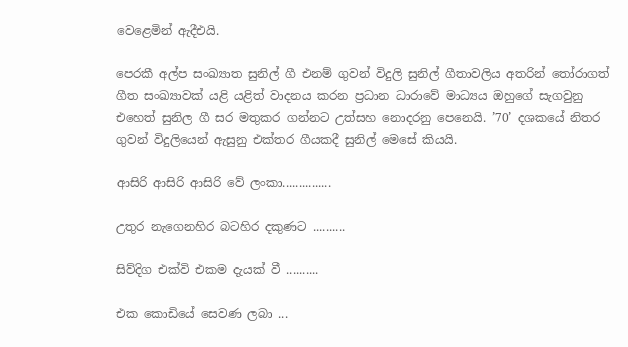වෙළෙමින් ඇදීඑයි.

පෙරකී අල්ප සංඛ්‍යාත සුනිල් ගී එනම් ගුවන් විදුලි සුනිල් ගීතාවලිය අතරින් තෝරාගත් ගීත සංඛ්‍යාවක් යළි යළිත් වාදනය කරන ප්‍රධාන ධාරාවේ මාධ්‍යය ඔහුගේ සැගවුනු එහෙත් සුනිල ගී සර මතුකර ගන්නට උත්සහ නොදරනු පෙනෙයි. ’70’ දශකයේ නිතර ගුවන් විදුලියෙන් ඇසුනු එක්තර ගීයකදී සුනිල් මෙසේ කියයි.

ආසිරි ආසිරි ආසිරි වේ ලංකා...............

උතුර නැගෙනහිර බටහිර දකුණට ..........

සිව්දිග එක්වි එකම දැයක් වී ..........

එක කොඩියේ සෙවණ ලබා ...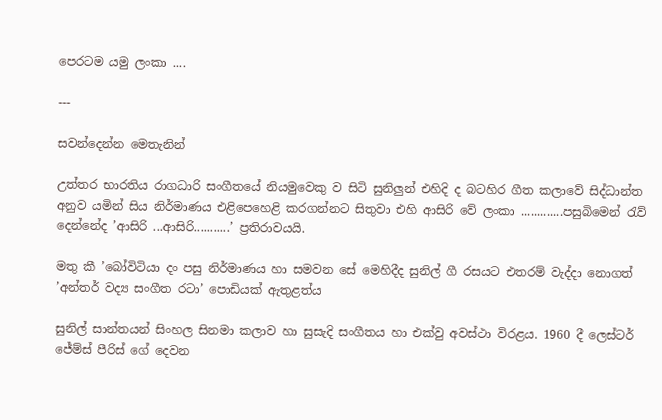පෙරටම යමු ලංකා ....

---

සවන්දෙන්න මෙතැනින්

උත්තර භාරතිය රාගධාරි සංගීතයේ නියමුවෙකු ව සිටි සුනිලුන් එහිදි ද බටහිර ගීත කලාවේ සිද්ධාන්ත අනුව යමින් සිය නිර්මාණය එළිපෙහෙළි කරගන්නට සිතුවා එහි ආසිරි වේ ලංකා .............පසුබිමෙන් රැව් දෙන්නේද ’ආසිරි ...ආසිරි...........’ ප්‍රතිරාවයයි.

මතු කී ’බෝවිටියා දං පසු නිර්මාණය හා සමවන සේ මෙහිදීද සුනිල් ගී රසයට එතරම් වැද්දා නොගත් ’අන්තර් වද්‍ය සංගීත රටා’ පොඩියක් ඇතුළත්ය

සුනිල් සාන්තයන් සිංහල සිනමා කලාව හා සුසැදි සංගීතය හා එක්වු අවස්ථා විරළය. 1960 දී ලෙස්ටර් ජේම්ස් පීරිස් ගේ දෙවන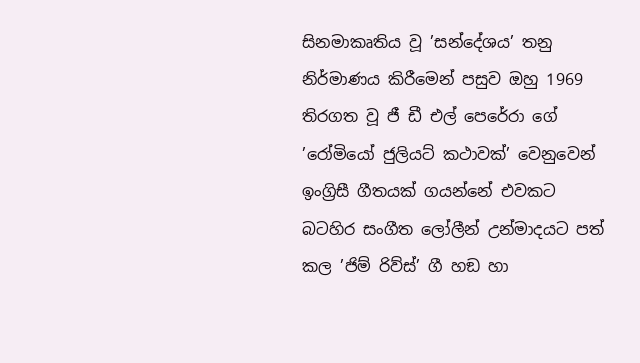සිනමාකෘතිය වූ ’සන්දේශය’ තනු නිර්මාණය කිරීමෙන් පසුව ඔහු 1969 තිරගත වූ ජී ඩී එල් පෙරේරා ගේ ’රෝමියෝ ජුලියට් කථාවක්’ වෙනුවෙන් ඉංග්‍රිසී ගීතයක් ගයන්නේ එවකට බටහිර සංගීත ලෝලීන් උන්මාදයට පත් කල ’ජිම් රිව්ස්’ ගී හඞ හා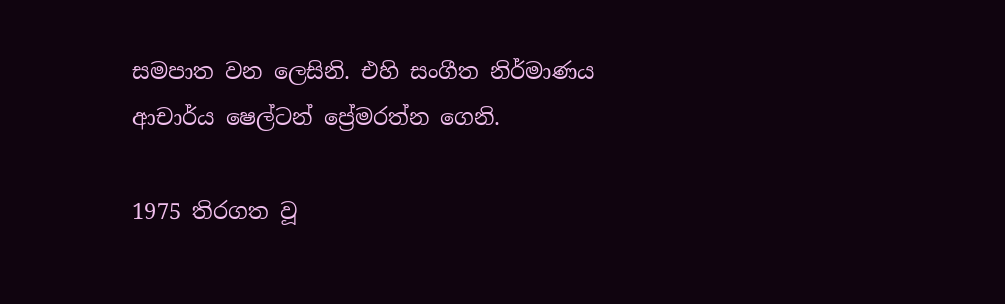සමපාත වන ලෙසිනි. එහි සංගීත නිර්මාණය ආචාර්ය ෂෙල්ටන් ප්‍රේමරත්න ගෙනි.

1975 තිරගත වූ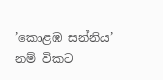’කොළඹ සන්නිය’ නම් විකට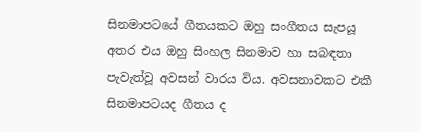සිනමාපටයේ ගීතයකට ඔහු සංගීතය සැපයූ අතර එය ඔහු සිංහල සිනමාව හා සබඳතා පැවැත්වූ අවසන් වාරය විය. අවසනාවකට එකී සිනමාපටයද ගීතය ද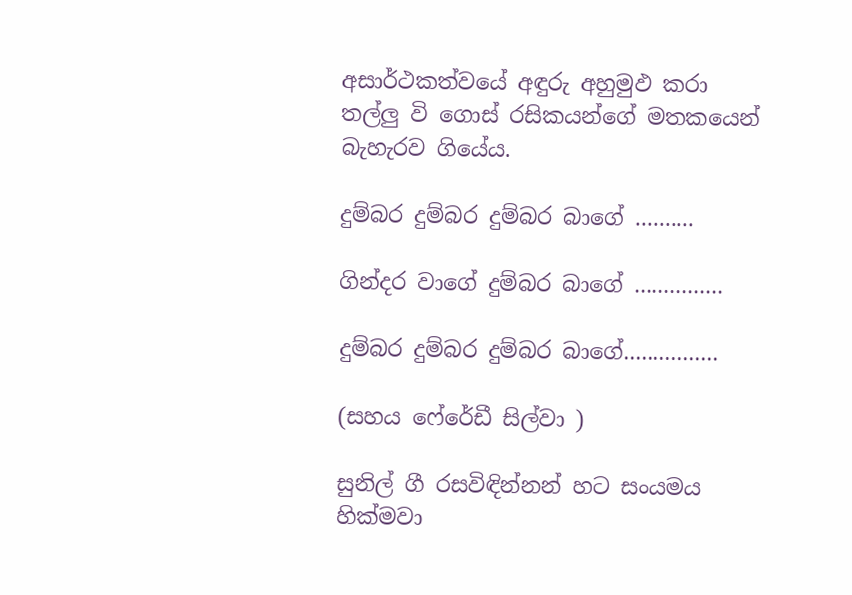අසාර්ථකත්වයේ අඳුරු අහුමුඵ කරා තල්ලු වි ගොස් රසිකයන්ගේ මතකයෙන් බැහැරව ගියේය.

දුම්බර දුම්බර දුම්බර බාගේ ..........

ගින්දර වාගේ දුම්බර බාගේ ...............

දුම්බර දුම්බර දුම්බර බාගේ................

(සහය ෆේරේඩී සිල්වා )

සුනිල් ගී රසවිඳින්නන් හට සංයමය හික්මවා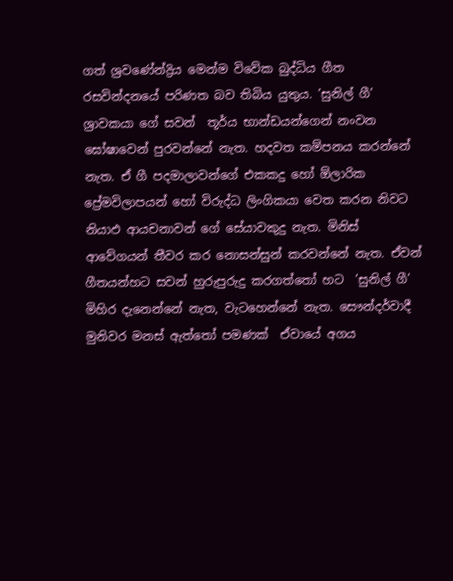ගත් ශ්‍රවණේන්ද්‍රිය මෙන්ම විවේක බුද්ධිය ගීත රසවින්දනයේ පරිණත බව තිබිය යුතුය. ’සුනිල් ගී’ ශ්‍රාවකයා ගේ සවන්  තූර්ය භාන්ඩයන්ගෙන් නංවන ඝෝෂාවෙන් පුරවන්නේ නැත. හදවත කම්පනය කරන්නේ නැත. ඒ ගී පදමාලාවන්ගේ එකකදු හෝ ඕලාරික ප්‍රේමවිලාපයන් හෝ විරුද්ධ ලිංගිකයා වෙත කරන නිවට නියාඵ ආයචනාවන් ගේ සේයාවකුදු නැත. මිනිස් ආවේගයන් තීවර කර නොසන්සුන් කරවන්නේ නැත. ඒවන් ගීතයන්හට සවන් හුරුපුරුදු කරගත්තෝ හට  ’සුනිල් ගී’  මිහිර දැනෙන්නේ නැත, වැටහෙන්නේ නැත. සෞන්දර්වාදී  මුනිවර මනස් ඇත්තෝ පමණක්  ඒවායේ අගය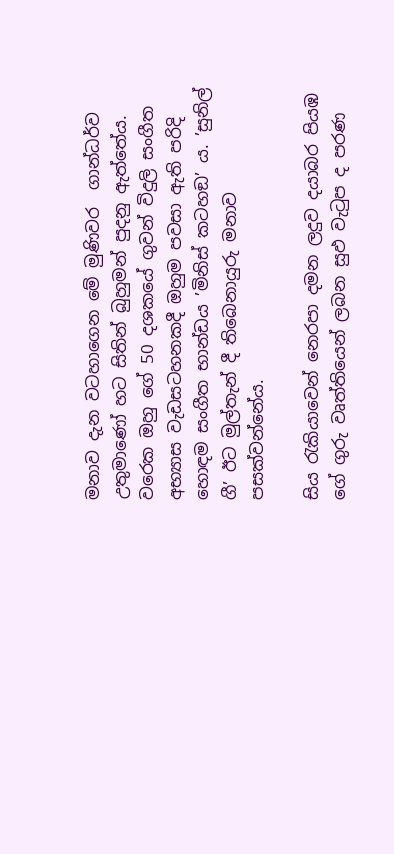මනාව දැන වටහාගෙන මේ මුණිවර  ගාන්ධර්ව උතුමාණෝ හට සිතින් බුහුමන් පුදනු ඇත්තේය.   වරෙක ඔහු ගේ 50 දශකයේ ගුවන් විදුලි සංගීත අභ්‍යාස වැඩසටහනකදී ඔහුම පවසා ඇති පරිදි හොඳම සංගීත භාන්ඩය ’මිනිස් කටහඞ’ ය. ’සුනිල් ගී’ ඊට මුල්තැන් දී තිබෙනායුරු මනාව පසක්වන්නේය.

සිය රැකියාවෙන් නෙරපා දමන ලදුව දයාබර පියඹ ගේ ගුරු වෘත්තියෙන් ලබන සුඵ වැටුප ද පරණ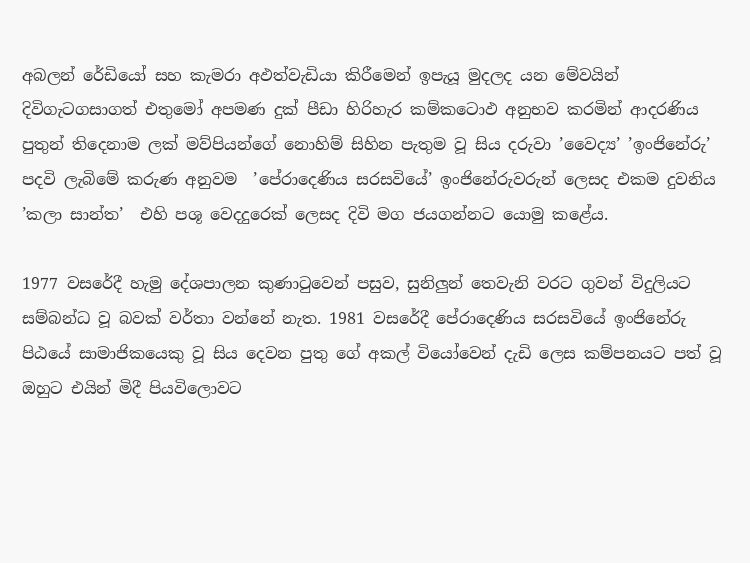අබලන් රේඩියෝ සහ කැමරා අඵත්වැඩියා කිරීමෙන් ඉපැයූ මුදලද යන මේවයින් දිවිගැටගසාගත් එතුමෝ අපමණ දුක් පීඩා හිරිහැර කම්කටොඵ අනුභව කරමින් ආදරණිය පුතුන් තිදෙනාම ලක් මව්පියන්ගේ නොහිම් සිහින පැතුම වූ සිය දරුවා ’වෛද්‍ය’ ’ඉංජිනේරු’ පදවි ලැබිමේ කරුණ අනුවම  ’පේරාදෙණිය සරසවියේ’ ඉංජිනේරුවරුන් ලෙසද එකම දුවනිය ’කලා සාන්ත’  එහි පශූ වෙදදුරෙක් ලෙසද දිවි මග ජයගන්නට යොමු කළේය.

1977 වසරේදී හැමු දේශපාලන කුණාටුවෙන් පසුව, සුනිලුන් තෙවැනි වරට ගුවන් විදුලියට සම්බන්ධ වූ බවක් වර්තා වන්නේ නැත. 1981 වසරේදී පේරාදෙණිය සරසවියේ ඉංජිනේරු පිඨයේ සාමාජිකයෙකු වූ සිය දෙවන පුතු ගේ අකල් වියෝවෙන් දැඩි ලෙස කම්පනයට පත් වූ ඔහුට එයින් මිදී පියවිලොවට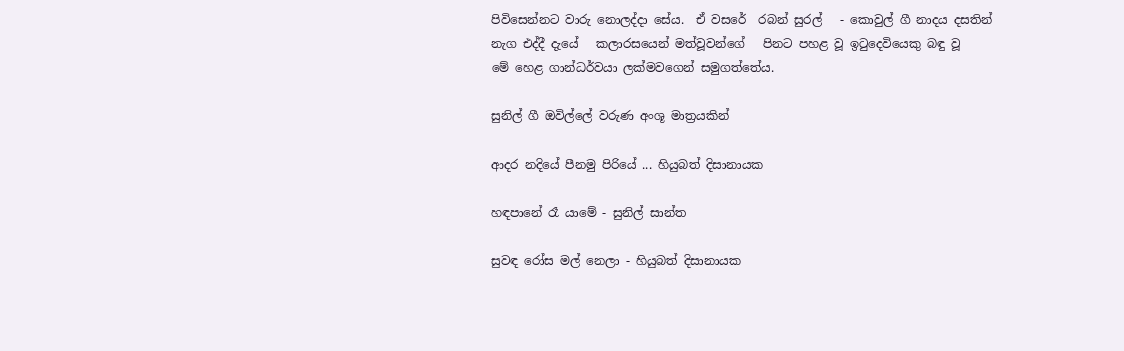පිවිසෙන්නට වාරු නොලද්දා සේය.  ඒ වසරේ  රබන් සුරල්   - කොවුල් ගී නාදය දසතින් නැග එද්දී දැයේ   කලාරසයෙන් මත්වූවන්ගේ   පිනට පහළ වූ ඉටුදෙවියෙකු බඳු වූ   මේ හෙළ ගාන්ධර්වයා ලක්මවගෙන් සමුගත්තේය.

සුනිල් ගී ඔවිල්ලේ වරුණ අංශූ මාත්‍රයකින්

ආදර නදියේ පීනමු පිරියේ ... හියුබත් දිසානායක

හඳපානේ රෑ යාමේ - සුනිල් සාන්ත

සුවඳ රෝස මල් නෙලා - හියුබත් දිසානායක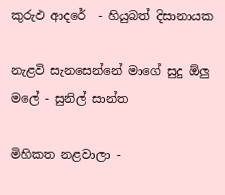කුරුඵ ආදරේ  - හියුබත් දිසානායක

නැළවි සැනසෙන්නේ මාගේ සුදු ඕලු මලේ - සුනිල් සාන්ත

මිහිකත නළවාලා -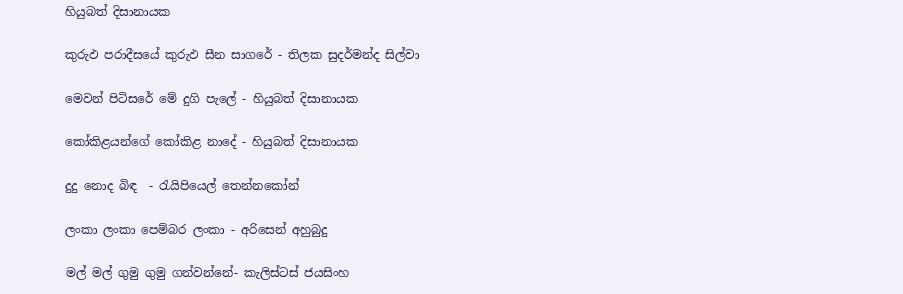හියුබත් දිසානායක

කුරුඵ පරාදීසයේ කුරුඵ සීන සාගරේ - තිලක සුදර්මන්ද සිල්වා

මෙවන් පිටිසරේ මේ දුගි පැලේ - හියුබත් දිසානායක

කෝකිළයන්ගේ කෝකිළ නාදේ - හියුබත් දිසානායක

දුදු නොද බිඳ  - රැයිපියෙල් තෙන්නකෝන්

ලංකා ලංකා පෙම්බර ලංකා - අරිසෙන් අහුබුදු

මල් මල් ගුමු ගුමු ගන්වන්නේ- කැලිස්ටස් ජයසිංහ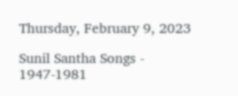Thursday, February 9, 2023

Sunil Santha Songs - 1947-1981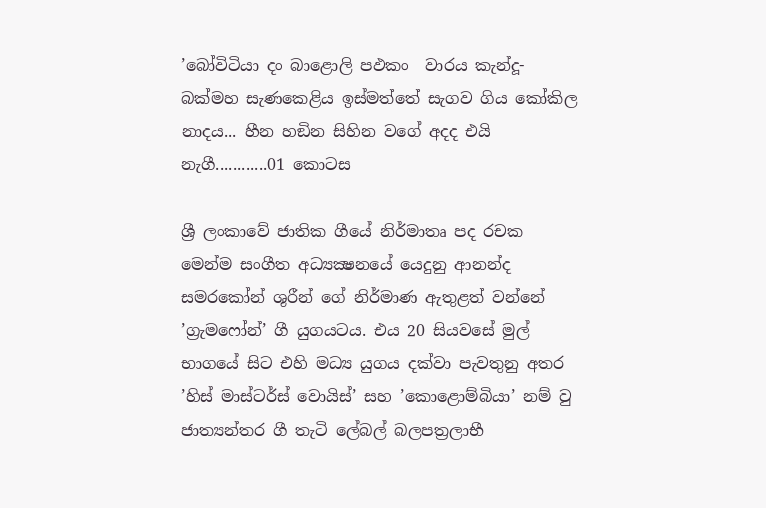’බෝවිටියා දං බාළොලි පඵකං  වාරය කැන්දූ- බක්මහ සැණකෙළිය ඉස්මත්තේ සැගව ගිය කෝකිල නාදය... හීන හඞින සිහින වගේ අදද එයි නැගී............01 කොටස

ශ්‍රී ලංකාවේ ජාතික ගීයේ නිර්මාතෘ පද රචක මෙන්ම සංගීත අධ්‍යක්‍ෂනයේ යෙදුනු ආනන්ද සමරකෝන් ශුරීන් ගේ නිර්මාණ ඇතුළත් වන්නේ ’ග්‍රැමෆෝන්’ ගී යුගයටය. එය 20 සියවසේ මුල් භාගයේ සිට එහි මධ්‍ය යුගය දක්වා පැවතුනු අතර ’හිස් මාස්ටර්ස් වොයිස්’ සහ ’කොළොම්බියා’ නම් වු ජාත්‍යන්තර ගී තැටි ලේබල් බලපත්‍රලාභී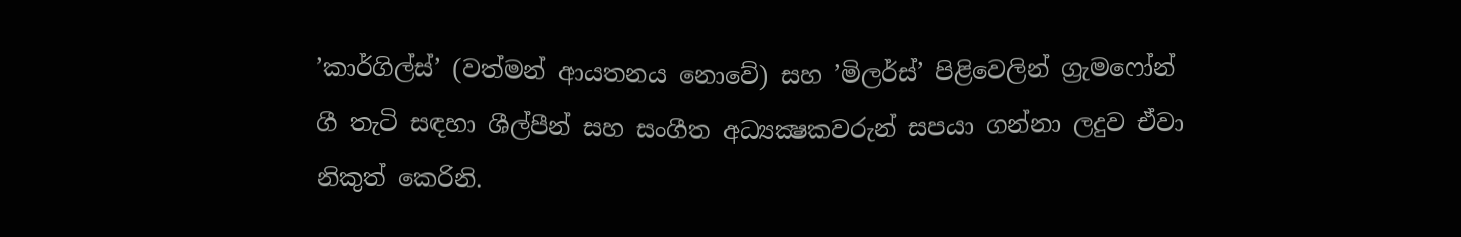’කාර්ගිල්ස්’ (වත්මන් ආයතනය නොවේ) සහ ’මිලර්ස්’ පිළිවෙලින් ග්‍රැමෆෝන් ගී තැටි සඳහා ශීල්පීන් සහ සංගීත අධ්‍යක්‍ෂකවරුන් සපයා ගන්නා ලදුව ඒවා නිකුත් කෙරිනි.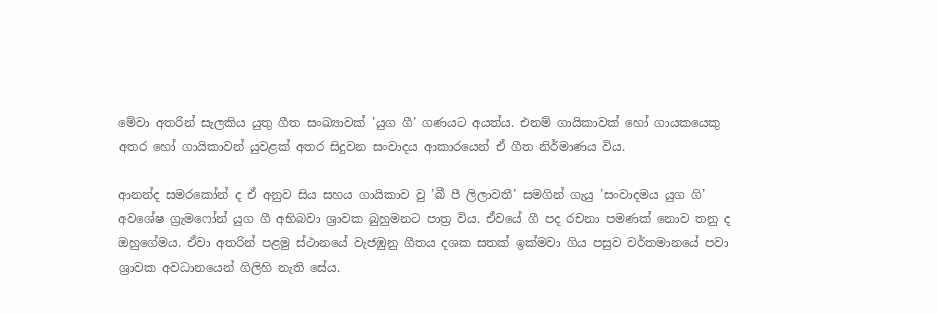මේවා අතරින් සැලකිය යුතු ගීත සංඛ්‍යාවක් ’යුග ගී’ ගණයට අයත්ය. එනම් ගායිකාවක් හෝ ගායකයෙකු අතර හෝ ගායිකාවන් යුවළක් අතර සිදුවන සංවාදය ආකාරයෙන් ඒ ගීත නිර්මාණය විය.

ආනන්ද සමරකෝන් ද ඒ අනුව සිය සහය ගායිකාව වු ’බී පී ලිලාවතී’ සමගින් ගැයු ’සංවාදමය යුග ගි’ අවශේෂ ග්‍රැමෆෝන් යුග ගී අභිබවා ශ්‍රාවක බුහුමනට පාත්‍ර විය. ඒවයේ ගී පද රචනා පමණක් නොව තනු ද ඔහුගේමය. ඒවා අතරින් පළමු ස්ථානයේ වැජඹුනු ගීතය දශක සතක් ඉක්මවා ගිය පසුව වර්තමානයේ පවා ශ්‍රාවක අවධානයෙන් ගිලිහි නැති සේය.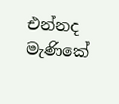එන්නද මැණිකේ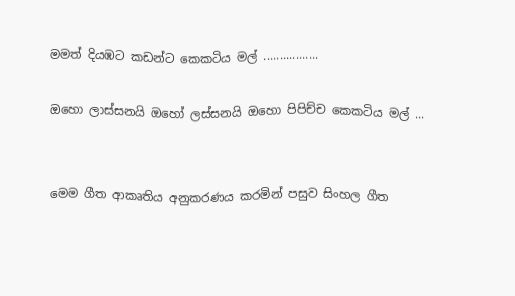මමත් දියඹට කඩන්ට කෙකටිය මල් .................

ඔහො ලාස්සනයි ඔහෝ ලස්සනයි ඔහො පිපිච්ච කෙකටිය මල් ...


මෙම ගීත ආකෘතිය අනුකරණය කරමින් පසුව සිංහල ගීත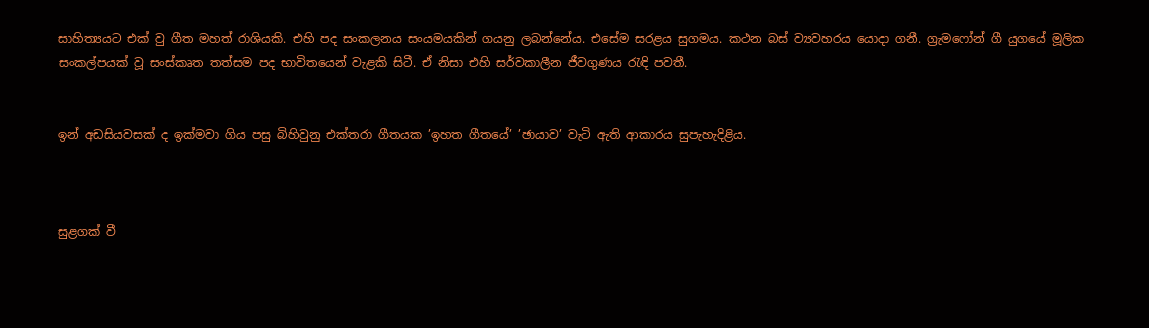සාහිත්‍යයට එක් වු ගීත මහත් රාශියකි. එහි පද සංකලනය සංයමයකින් ගයනු ලබන්නේය. එසේම සරළය සුගමය. කථන බස් ව්‍යවහරය යොදා ගනී. ග්‍රැමෆෝන් ගී යුගයේ මූලික සංකල්පයක් වූ සංස්කෘත තත්සම පද භාවිතයෙන් වැළකි සිටී. ඒ නිසා එහි සර්වකාලීන ජීවගුණය රැඳි පවතී.


ඉන් අඩසියවසක් ද ඉක්මවා ගිය පසු බිහිවුනු එක්තරා ගීතයක ’ඉහත ගීතයේ’ ’ඡායාව’ වැටි ඇති ආකාරය සුපැහැදිළිය.



සුළගක් වී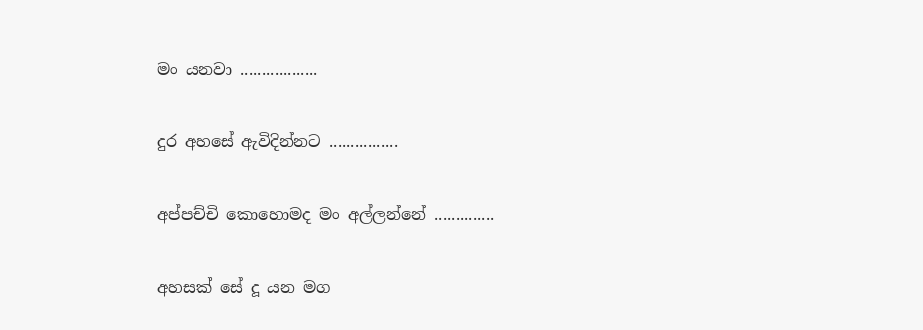මං යනවා ..................

දුර අහසේ ඇවිදින්නට ................

අප්පච්චි කොහොමද මං අල්ලන්නේ ..............

අහසක් සේ දූ යන මග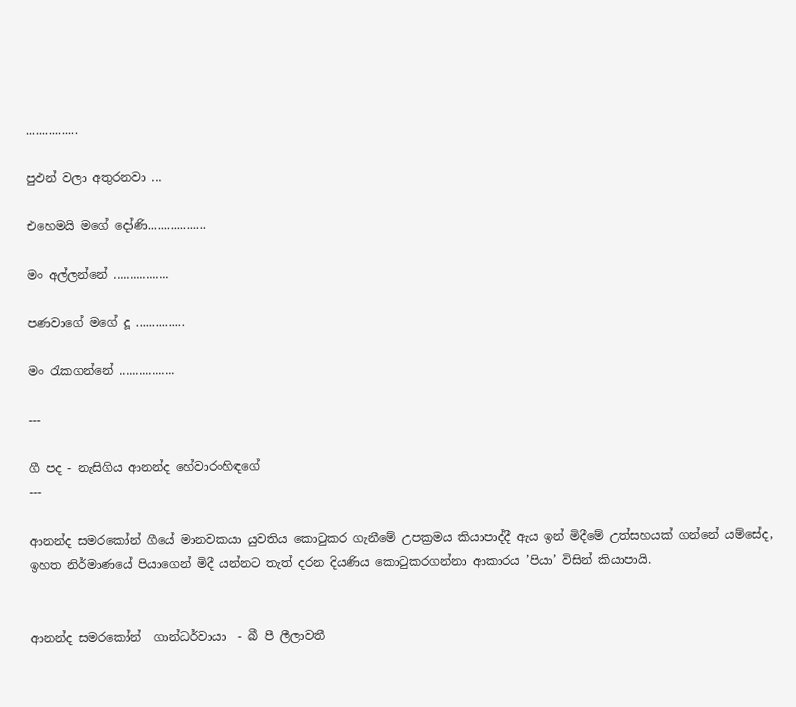................

පුඵන් වලා අතුරනවා ...

එහෙමයි මගේ දෝණි..................

මං අල්ලන්නේ .................

පණවාගේ මගේ දූ ...............

මං රැකගන්නේ .................

---

ගී පද - නැසිගිය ආනන්ද හේවාරංහිඳගේ
---

ආනන්ද සමරකෝන් ගීයේ මානවකයා යුවතිය කොටුකර ගැනීමේ උපක්‍රමය කියාපාද්දී ඇය ඉන් මිදීමේ උත්සහයක් ගන්නේ යම්සේද, ඉහත නිර්මාණයේ පියාගෙන් මිදී යන්නට තැත් දරන දියණිය කොටුකරගන්නා ආකාරය ’පියා’ විසින් කියාපායි.


ආනන්ද සමරකෝන්  ගාන්ධර්වායා  - බී පී ලීලාවතී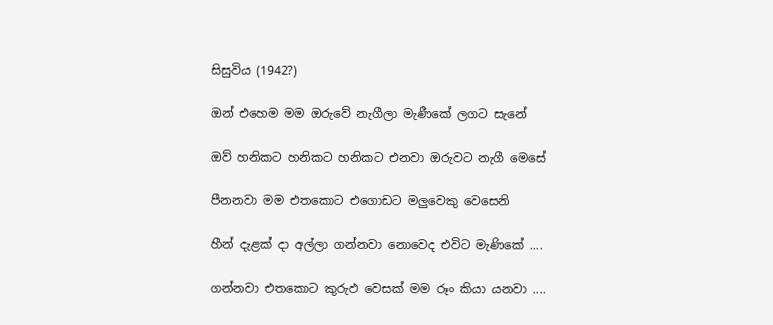සිසුවිය (1942?)

ඔන් එහෙම මම ඔරුවේ නැගීලා මැණීකේ ලගට සැනේ

ඔව් හනිකට හනිකට හනිකට එනවා ඔරුවට නැගී මෙසේ

පීනනවා මම එතකොට එගොඩට මලුවෙකු වෙසෙනි

හීන් දැළක් දා අල්ලා ගන්නවා නොවෙද එවිට මැණිකේ ....

ගන්නවා එතකොට කුරුඵ වෙසක් මම රූං කියා යනවා ....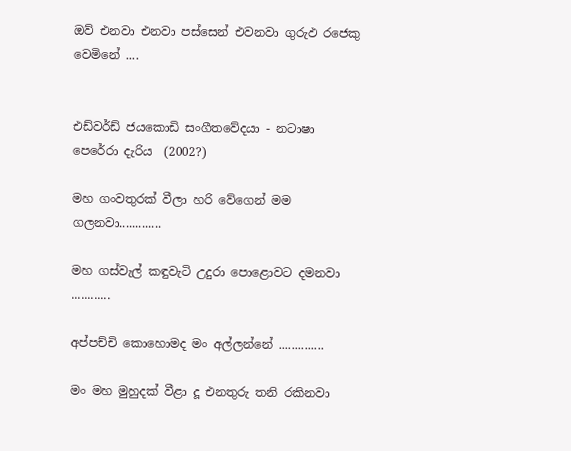ඔව් එනවා එනවා පස්සෙන් එවනවා ගුරුඵ රජෙකු වෙමිනේ ....


එඩ්වර්ඩ් ජයකොඩි සංගීතවේදයා - නටාෂා පෙරේරා දැරිය  (2002?)

මහ ගංවතුරක් වීලා හරි වේගෙන් මම ගලනවා.............

මහ ගස්වැල් කඳුවැටි උදුරා පොළොවට දමනවා ............

අප්පච්චි කොහොමද මං අල්ලන්නේ ..............

මං මහ මුහුදක් වීළා දූ එනතුරු තනි රකිනවා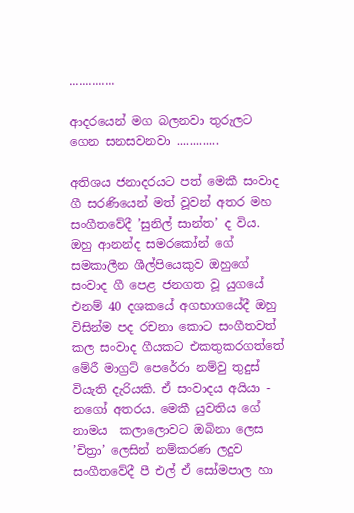..............

ආදරයෙන් මග බලනවා තුරුලට ගෙන සනසවනවා .............

අතිශය ජනාදරයට පත් මෙකී සංවාද ගී සරණියෙන් මත් වූවන් අතර මහ සංගීතවේදී ’සුනිල් සාන්ත’ ද විය. ඔහු ආනන්ද සමරකෝන් ගේ සමකාලීන ශීල්පියෙකුව ඔහුගේ සංවාද ගී පෙළ ජනගත වූ යුගයේ එනම් 40 දශකයේ අගභාගයේදී ඔහු විසින්ම පද රචනා කොට සංගීතවත් කල සංවාද ගීයකට එකතුකරගත්තේ මේරී මාග්‍රට් පෙරේරා නම්වු තුදුස් වියැති දැරියකි. ඒ සංවාදය අයියා - නගෝ අතරය. මෙකී යුවතිය ගේ නාමය  කලාලොවට ඔබිනා ලෙස ’චිත්‍රා’ ලෙසින් නම්කරණ ලදුව සංගීතවේදී පී එල් ඒ සෝමපාල හා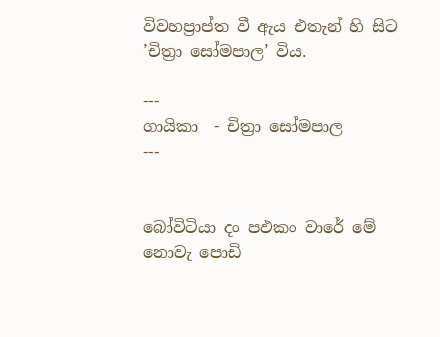විවහප්‍රාප්ත වී ඇය එතැන් හි සිට ’චිත්‍රා සෝමපාල’ විය.

---
ගායිකා  - චිත්‍රා සෝමපාල
---


බෝවිටියා දං පඵකං වාරේ මේ නොවැ පොඩි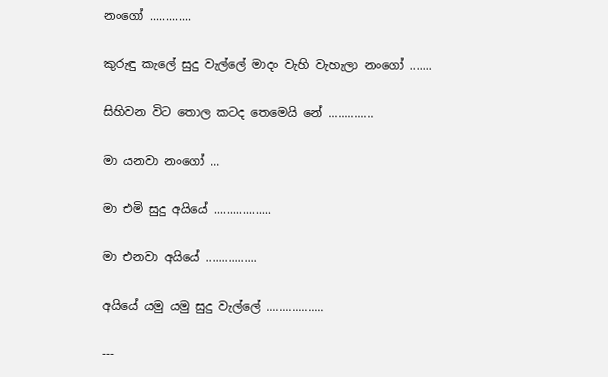නංගෝ .............

කුරුඳු කැලේ සුදු වැල්ලේ මාදං වැහි වැහැලා නංගෝ .......

සිහිවන විට තොල කටද තෙමෙයි නේ ..............

මා යනවා නංගෝ ...

මා එමි සුදු අයියේ ..................

මා එනවා අයියේ ................

අයියේ යමු යමු සුදු වැල්ලේ ..................

---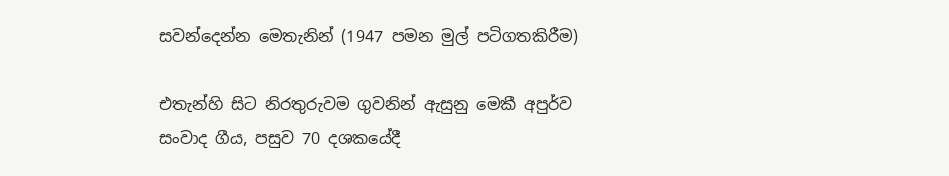සවන්දෙන්න මෙතැනින් (1947 පමන මුල් පටිගතකිරීම)

එතැන්හි සිට නිරතුරුවම ගුවනින් ඇසුනු මෙකී අපුර්ව සංවාද ගීය, පසුව 70 දශකයේදී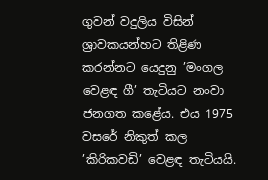ගුවන් වදුලිය විසින්  ශ්‍රාවකයන්හට තිළිණ කරන්නට යෙදුනු ’මංගල වෙළඳ ගී’ තැටියට නංවා ජනගත කළේය. එය 1975 වසරේ නිකුත් කල ’කිරිකවඩි’ වෙළඳ තැටියයි.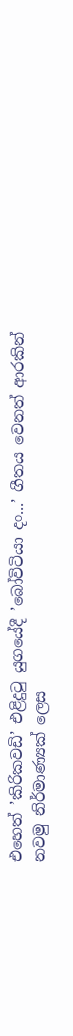එහෙත් ’කිරිකවඩි’ එළිදුටු යුගයේදී ’බෝවිටියා දං...’ ගීතය වෙනත් ආරකින් නවමු නිර්මාණ්‍යක් ලෙස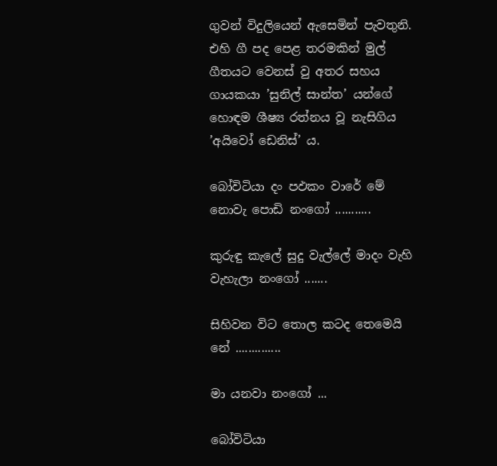ගුවන් විදුලියෙන් ඇසෙමින් පැවතුනි. එහි ගී පද පෙළ තරමකින් මුල් ගීතයට වෙනස් වු අතර සහය ගායකයා ’සුනිල් සාන්ත’ යන්ගේ හොඳම ශීෂ්‍ය රත්නය වූ නැසිගිය ’අයිවෝ ඩෙනිස්’ ය.

බෝවිටියා දං පඵකං වාරේ මේ නොවැ පොඩි නංගෝ ...........

කුරුඳු කැලේ සුදු වැල්ලේ මාදං වැහි වැහැලා නංගෝ .......

සිහිවන විට තොල කටද තෙමෙයි නේ ..............

මා යනවා නංගෝ ...

බෝවිටියා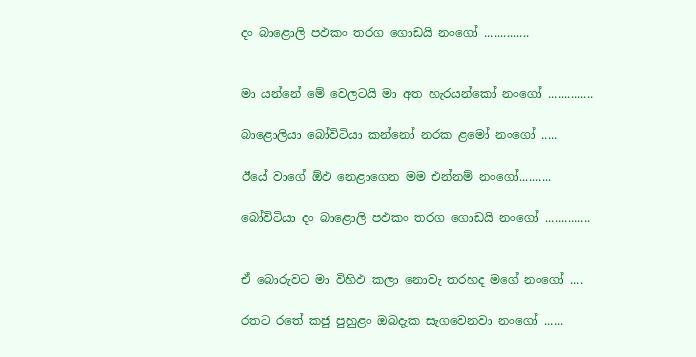දං බාළොලි පඵකං තරග ගොඩයි නංගෝ ..............


මා යන්නේ මේ වෙලටයි මා අත හැරයන්කෝ නංගෝ ..............

බාළොලියා බෝවිටියා කන්නෝ නරක ළමෝ නංගෝ .....

ඊයේ වාගේ ඕඵ නෙළාගෙන මම එන්නම් නංගෝ..........

බෝවිටියා දං බාළොලි පඵකං තරග ගොඩයි නංගෝ ..............


ඒ බොරුවට මා විහිඵ කලා නොවැ තරහද මගේ නංගෝ ....

රතට රතේ කජු පුහුළං ඔබදැක සැගවෙනවා නංගෝ ......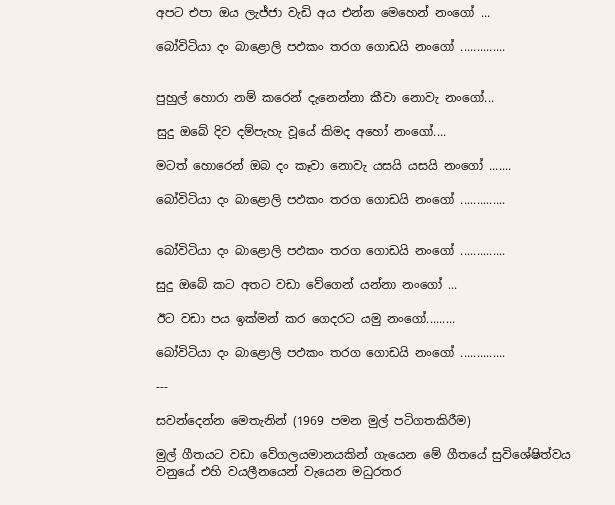අපට එපා ඔය ලැජ්ජා වැඩි අය එන්න මෙහෙන් නංගෝ ...

බෝවිටියා දං බාළොලි පඵකං තරග ගොඩයි නංගෝ ..............


පුහුල් හොරා නම් කරෙන් දැනෙන්නා කීවා නොවැ නංගෝ...

සුදු ඔබේ දිව දම්පැහැ වූයේ කිමද අහෝ නංගෝ....

මටත් හොරෙන් ඔබ දං කෑවා නොවැ යසයි යසයි නංගෝ .......

බෝවිටියා දං බාළොලි පඵකං තරග ගොඩයි නංගෝ ..............


බෝවිටියා දං බාළොලි පඵකං තරග ගොඩයි නංගෝ ..............

සුදු ඔබේ කට අතට වඩා වේගෙන් යන්නා නංගෝ ...

ඊට වඩා පය ඉක්මන් කර ගෙදරට යමු නංගෝ.........

බෝවිටියා දං බාළොලි පඵකං තරග ගොඩයි නංගෝ ..............

---

සවන්දෙන්න මෙතැනින් (1969 පමන මුල් පටිගතකිරීම)

මුල් ගීතයට වඩා වේගලයමානයකින් ගැයෙන මේ ගීතයේ සුවිශේෂිත්වය වනුයේ එහි වයලීනයෙන් වැයෙන මධුරතර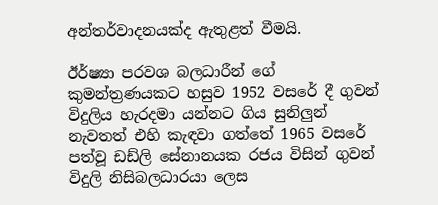අන්තර්වාදනයක්ද ඇතුළත් වීමයි.

ඊර්ෂ්‍යා පරවශ බලධාරීන් ගේ කුමන්ත්‍රණයකට හසුව 1952 වසරේ දී ගුවන් විදුලිය හැරදමා යන්නට ගිය සුනිලුන් නැවතත් එහි කැඳවා ගත්තේ 1965 වසරේ පත්වූ ඩඩ්ලි සේනානයක රජය විසින් ගුවන් විදුලි නිසිබලධාරයා ලෙස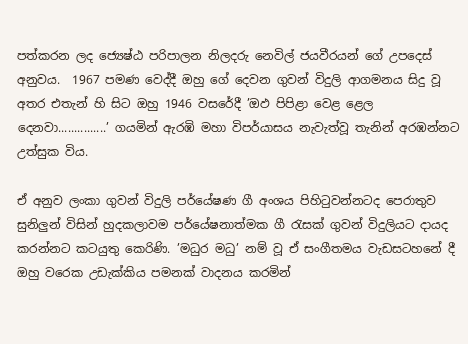පත්කරන ලද ජ්‍යෙෂ්ඨ පරිපාලන නිලදරු නෙවිල් ජයවීරයන් ගේ උපදෙස් අනුවය.  1967 පමණ වෙද්දී ඔහු ගේ දෙවන ගුවන් විදුලි ආගමනය සිදු වූ අතර එතැන් හි සිට ඔහු 1946 වසරේදී ’ඔඵ පිපිළා වෙළ ළෙල දෙනවා...............’ ගයමින් ඇරඹි මහා විපර්යාසය නැවැත්වූ තැනින් අරඹන්නට උත්සුක විය.

ඒ අනුව ලංකා ගුවන් විදුලි පර්යේෂණ ගී අංශය පිහිටුවන්නටද පෙරාතුව සුනිලුන් විසින් හුදකලාවම පර්යේෂනාත්මක ගී රැසක් ගුවන් විදුලියට දායද කරන්නට කටයුතු කෙරිණි. ’මධුර මධු’ නම් වූ ඒ සංගීතමය වැඩසටහනේ දී ඔහු වරෙක උඩැක්කිය පමනක් වාදනය කරමින්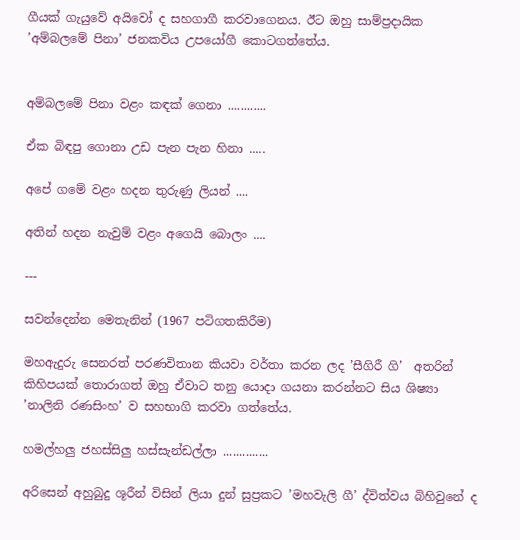ගීයක් ගැයුවේ අයිවෝ ද සහගාගී කරවාගෙනය. ඊට ඔහු සාම්ප්‍රදායික ’අම්බලමේ පිනා’ ජනකවිය උපයෝගී කොටගත්තේය.


අම්බලමේ පිනා වළං කඳක් ගෙනා ............

ඒක බිඳපු ගොනා උඩ පැන පැන හිනා .....

අපේ ගමේ වළං හදන තුරුණු ලියන් ....

අතින් හදන නැවුම් වළං අගෙයි බොලං ....

---

සවන්දෙන්න මෙතැනින් (1967 පටිගතකිරීම)

මහඇදුරු සෙනරත් පරණවිතාන කියවා වර්තා කරන ලද ’සීගිරී ගි’  අතරින් කිහිපයක් තොරාගත් ඔහු ඒවාට තනු යොදා ගයනා කරන්නට සිය ශිෂ්‍යා ’නාලිනි රණසිංහ’ ව සහභාගි කරවා ගත්තේය.

හමල්හලු ජහස්සිලු හස්සැන්ඩල්ලා ..............

අරිසෙන් අහුබුදු ශූරීන් විසින් ලියා දුන් සුප්‍රකට ’මහවැලි ගී’ ද්විත්වය බිහිවුනේ ද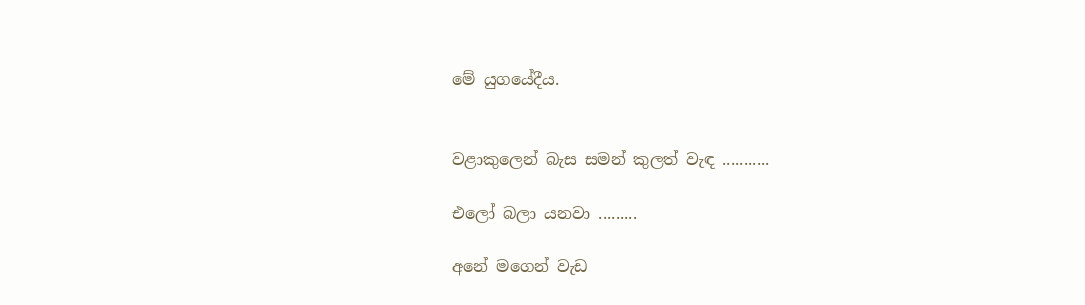මේ යුගයේදීය.


වළාකුලෙන් බැස සමන් කුලත් වැඳ ...........

එලෝ බලා යනවා .........

අනේ මගෙන් වැඩ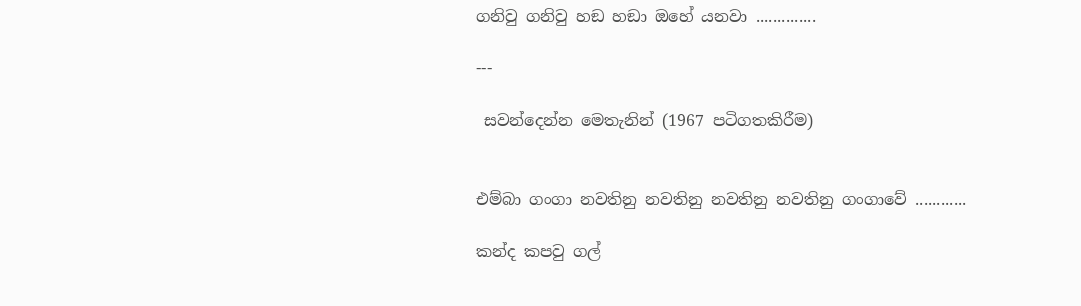ගනිවු ගනිවු හඞ හඞා ඔහේ යනවා ..............

---

 සවන්දෙන්න මෙතැනින් (1967 පටිගතකිරීම)


එම්බා ගංගා නවතිනු නවතිනු නවතිනු නවතිනු ගංගාවේ ............

කන්ද කපවු ගල්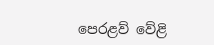පෙරළව් වේළි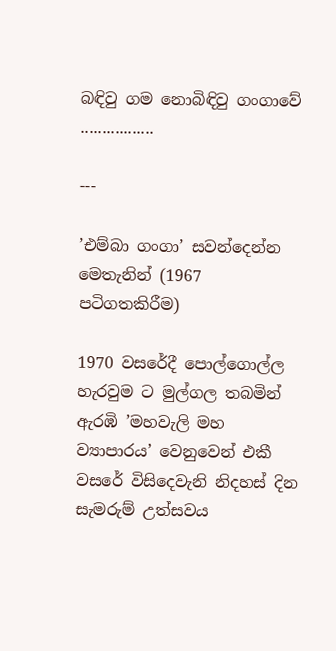බඳිවු ගම නොබිඳිවු ගංගාවේ .................

---

’එම්බා ගංගා’ සවන්දෙන්න මෙතැනින් (1967 පටිගතකිරීම)

1970 වසරේදී පොල්ගොල්ල හැරවුම ට මුල්ගල තබමින් ඇරඹි ’මහවැලි මහ ව්‍යාපාරය’ වෙනුවෙන් එකී වසරේ විසිදෙවැනි නිදහස් දින සැමරුම් උත්සවය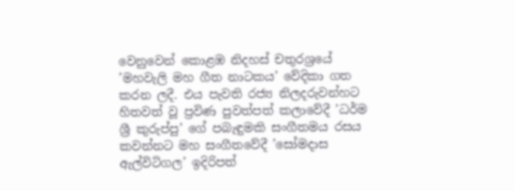වෙනුවෙන් කොළඹ නිදහස් චතුරශ්‍රයේ ’මහවැලි මහ ගීත නාටකය’ වේදිකා ගත කරන ලදී. එය පැවති රජ්‍ය නිලදරුවන්හට හිතවත් වූ ප්‍රවිණ පුවත්පත් කලාවේදී ’ධර්ම ශ්‍රී කුරුප්පු’ ගේ පබැඳුමකි සංගීතමය රසය කවන්නට මහ සංගීතවේදී ’සෝමදාස ඇල්විටිගල’ ඉදිරිපත්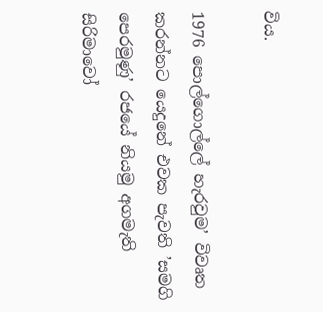විය.

1976 පොල්ගොල්ලේ හැරවුම’ විවෘත කරන්නට යෙදුනේ එවක පැවති ’සමගි පෙරමුණු’ රජයේ නියමු අගමැති සිරිමාවෝ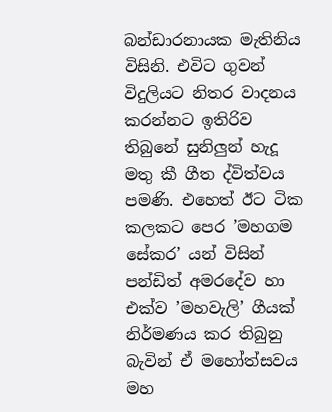බන්ඩාරනායක මැතිනිය විසිනි. එවිට ගුවන් විදුලියට නිතර වාදනය කරන්නට ඉතිරිව තිබුනේ සුනිලුන් හැදූ මතු කී ගීත ද්විත්වය පමණි. එහෙත් ඊට ටික කලකට පෙර ’මහගම සේකර’ යන් විසින් පන්ඩිත් අමරදේව හා එක්ව ’මහවැලි’ ගීයක් නිර්මණය කර තිබුනු බැවින් ඒ මහෝත්සවය මහ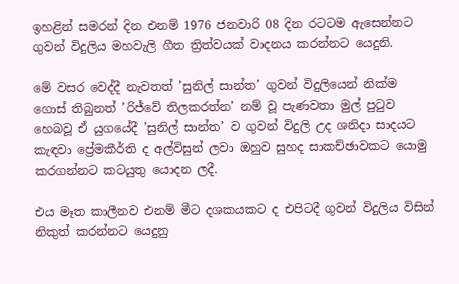ඉහළින් සමරන් දින එනම් 1976 ජනවාරි 08 දින රටටම ඇසෙන්නට ගුවන් විදුලිය මහවැලි ගීත ත්‍රිත්වයක් වාදනය කරන්නට යෙදුනි.

මේ වසර වෙද්දී නැවතත් ’සුනිල් සාන්ත’ ගුවන් විදුලියෙන් නික්ම ගොස් තිබුනත් ’රිජ්වේ තිලකරත්න’ නම් වූ පැණවතා මුල් පුටුව හෙබවූ ඒ යුගයේදී ’සුනිල් සාන්ත’ ව ගුවන් විදුලි උද ශනිදා සාදයට කැඳවා ප්‍රේමකීර්ති ද අල්විසුන් ලවා ඔහුව සුහද සාකච්ඡාවකට යොමු කරගන්නට කටයුතු යොදන ලදී.

එය මෑත කාලීනව එනම් මීට දශකයකට ද එපිටදී ගුවන් විදුලිය විසින් නිකුත් කරන්නට යෙදුනු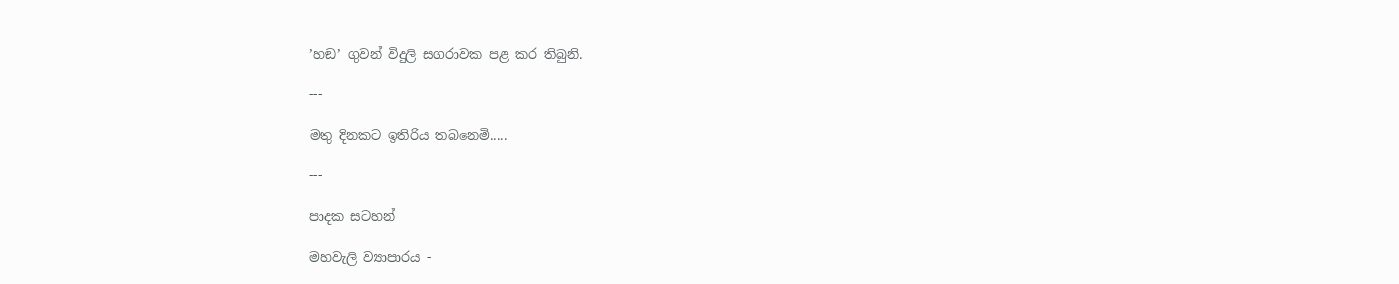’හඞ’ ගුවන් විදුලි සගරාවක පළ කර තිබුනි.

---

මතු දිනකට ඉතිරිය තබනෙමි.....

---

පාදක සටහන්

මහවැලි ව්‍යාපාරය -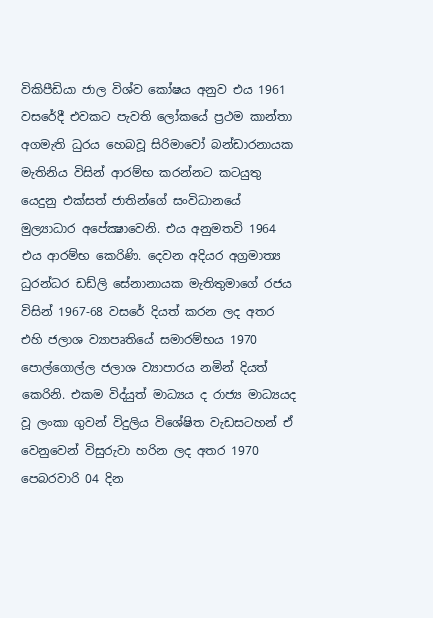විකිපීඩියා ජාල විශ්ව කෝෂය අනුව එය 1961 වසරේදී එවකට පැවති ලෝකයේ ප්‍රථම කාන්තා අගමැති ධුරය හෙබවූ සිරිමාවෝ බන්ඩාරනායක මැතිනිය විසින් ආරම්භ කරන්නට කටයුතු යෙදුනු එක්සත් ජාතින්ගේ සංවිධානයේ මුල්‍යාධාර අපේක්‍ෂාවෙනි. එය අනුමතවි 1964 එය ආරම්භ කෙරිණි. දෙවන අදියර අග්‍රමාත්‍ය ධුරන්ධර ඩඩ්ලි සේනානායක මැතිතුමාගේ රජය විසින් 1967-68 වසරේ දියත් කරන ලද අතර එහි ජලාශ ව්‍යාපෘතියේ සමාරම්භය 1970 පොල්ගොල්ල ජලාශ ව්‍යාපාරය නමින් දියත් කෙරිනි. එකම විද්යුත් මාධ්‍යය ද රාජ්‍ය මාධ්‍යයද වූ ලංකා ගුවන් විදුලිය විශේෂිත වැඩසටහන් ඒ වෙනුවෙන් විසුරුවා හරින ලද අතර 1970 පෙබරවාරි 04 දින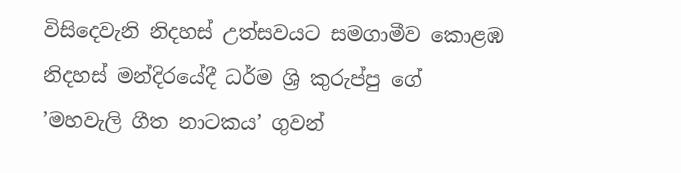විසිදෙවැනි නිදහස් උත්සවයට සමගාමීව කොළඹ නිදහස් මන්දිරයේදී ධර්ම ශ්‍රි කුරුප්පු ගේ ’මහවැලි ගීත නාටකය’ ගුවන්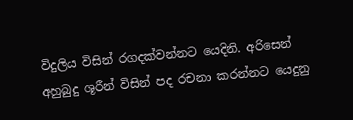විදුලිය විසින් රගදක්වන්නට යෙදිනි. අරිසෙන් අහුබුදු ශූරීන් විසින් පද රචනා කරන්නට යෙදුනු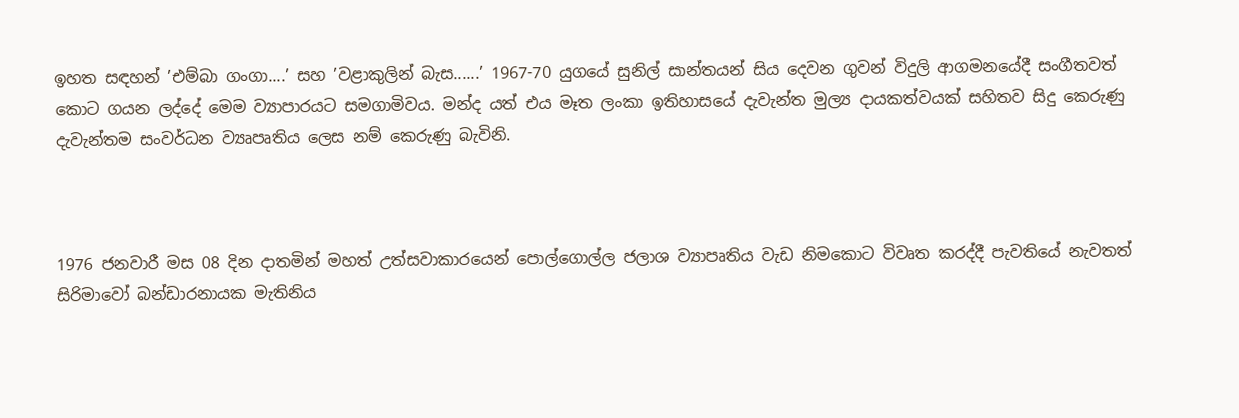ඉහත සඳහන් ’එම්බා ගංගා....’ සහ ’වළාකුලින් බැස......’ 1967-70 යුගයේ සුනිල් සාන්තයන් සිය දෙවන ගුවන් විදුලි ආගමනයේදී සංගීතවත් කොට ගයන ලද්දේ මෙම ව්‍යාපාරයට සමගාමිවය. මන්ද යත් එය මෑත ලංකා ඉතිහාසයේ දැවැන්ත මුල්‍ය දායකත්වයක් සහිතව සිදු කෙරුණු දැවැන්තම සංවර්ධන ව්‍යෘපෘතිය ලෙස නම් කෙරුණු බැවිනි.



1976 ජනවාරී මස 08 දින දාතමින් මහත් උත්සවාකාරයෙන් පොල්ගොල්ල ජලාශ ව්‍යාපෘතිය වැඩ නිමකොට විවෘත කරද්දී පැවතියේ නැවතත් සිරිමාවෝ බන්ඩාරනායක මැතිනිය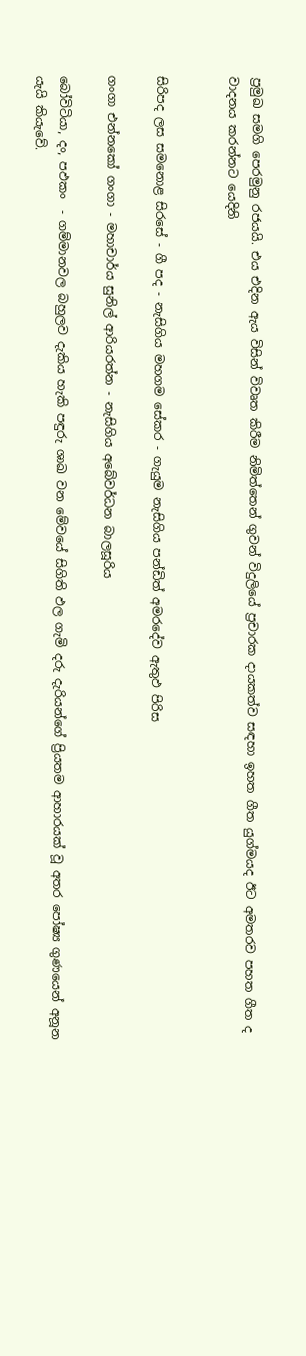ප්‍රමුඛ සමගි පෙරමුනු රජයයි. එය එදින ඇය විසින් විවෘත කිරීම නිමිත්තෙන් ගුවන් විදුලියේ ප්‍රචාරක දායකත්ව සඳහා ඉහත ගීත යුග්මයද ඊට අමතරව පහත ගීත ද වාදනය කරන්නට යෙදිනි


සිරිපද ලස සමනොළ සිරසේ - ගී පද - නැසිගිය මහගම සේකර - ගැයුම නැසිගිය පන්ඩිත් අමරදේව ඇතුඵ පිරිස

ගංගා එන්නකෝ ගංගා - මහාචාර්ය සුනිල් ආරියරත්න - නැසිගිය අබේවර්ධන බාලසූරිය

බෝවිටියා, දං, පඵකං  - ගම්මානවල බහුලව දැකිය හැකි පඳුරු ශාඛ වන මේවයේ සිගිති ඵල ගැමි දරු දැරියන්ගේ ප්‍රියතම ආහාරයක් වූ අතර පෝෂ්‍ය ගුණයෙන් අනූන යැයි කියැවේ.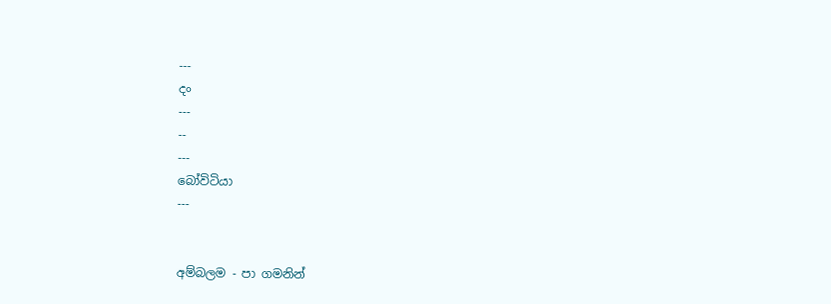---
දං
---
--
---
බෝවිටියා
---


අම්බලම - පා ගමනින්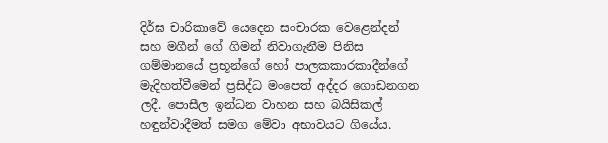දිර්ඝ චාරිකාවේ යෙදෙන සංචාරක වෙළෙන්දන් සහ මගීන් ගේ ගිමන් නිවාගැනීම පිනිස ගම්මානයේ ප්‍රභූන්ගේ හෝ පාලකකාරකාදීන්ගේ මැදිහත්වීමෙන් ප්‍රසිද්ධ මංපෙත් අද්දර ගොඩනගන ලදී. පොසීල ඉන්ධන වාහන සහ බයිසිකල් හඳුන්වාදීමත් සමග මේවා අභාවයට ගියේය.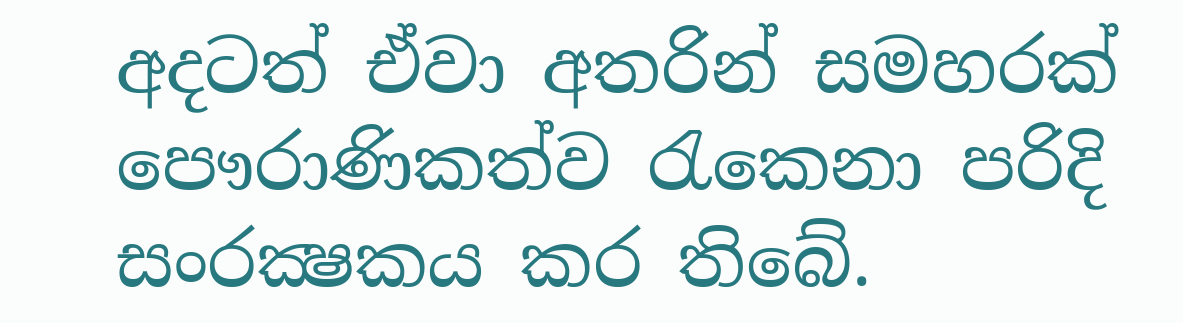අදටත් ඒවා අතරින් සමහරක් පෞරාණිකත්ව රැකෙනා පරිදි සංරක්‍ෂකය කර තිබේ.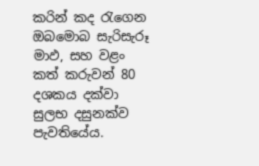කරින් කද රැගෙන ඔබමොබ සැරිසැරූ  මාඵ, සහ වළං කත් කරුවන් 80 දශකය දක්වා සුලභ දසුනක්ව පැවතියේය.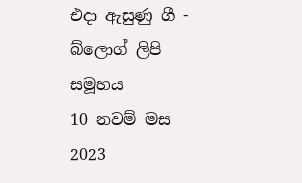එදා ඇසුණු ගී - බ්ලොග් ලිපි සමූහය
10 නවම් මස 2023